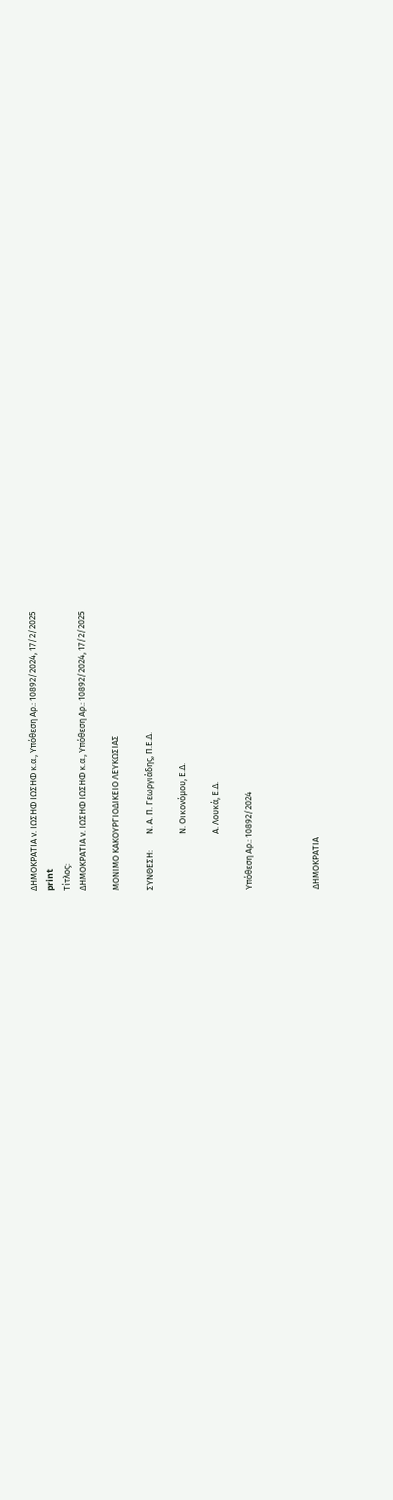ΔΗΜΟΚΡΑΤΙΑ ν. ΙΩΣΗΦ ΙΩΣΗΦ κ.α., Υπόθεση Αρ.: 10892/2024, 17/2/2025
print
Τίτλος:
ΔΗΜΟΚΡΑΤΙΑ ν. ΙΩΣΗΦ ΙΩΣΗΦ κ.α., Υπόθεση Αρ.: 10892/2024, 17/2/2025

ΜΟΝΙΜΟ ΚΑΚΟΥΡΓΙΟΔΙΚΕΙΟ ΛΕΥΚΩΣΙΑΣ

ΣΥΝΘΕΣΗ:        Ν. Α. Π. Γεωργιάδης, Π.Ε.Δ.

                            Ν. Οικονόμου, Ε.Δ.

                            Α. Λουκά, Ε.Δ.

Υπόθεση Αρ.: 10892/2024



ΔΗΜΟΚΡΑΤΙΑ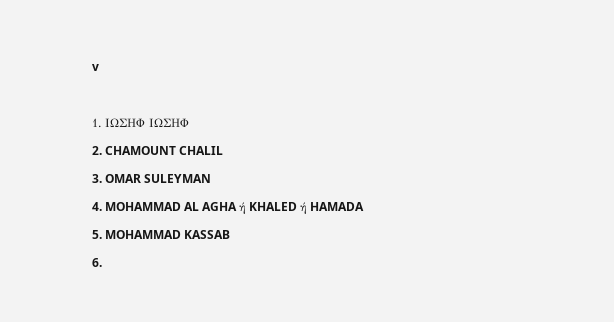v



1. ΙΩΣΗΦ ΙΩΣΗΦ

2. CHAMOUNT CHALIL

3. OMAR SULEYMAN

4. MOHAMMAD AL AGHA ή KHALED ή HAMADA

5. MOHAMMAD KASSAB

6.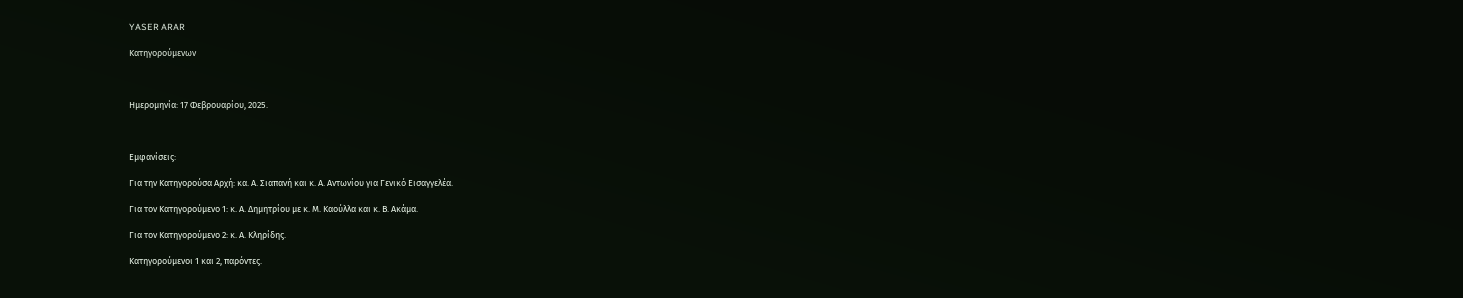YASER ARAR

Κατηγορούμενων



Ημερομηνία: 17 Φεβρουαρίου, 2025.



Εμφανίσεις:

Για την Κατηγορούσα Αρχή: κα. Α. Σιαπανή και κ. Α. Αντωνίου για Γενικό Εισαγγελέα.

Για τον Κατηγορούμενο 1: κ. Α. Δημητρίου με κ. Μ. Καούλλα και κ. Β. Ακάμα.

Για τον Κατηγορούμενο 2: κ. Α. Κληρίδης.

Κατηγορούμενοι 1 και 2, παρόντες.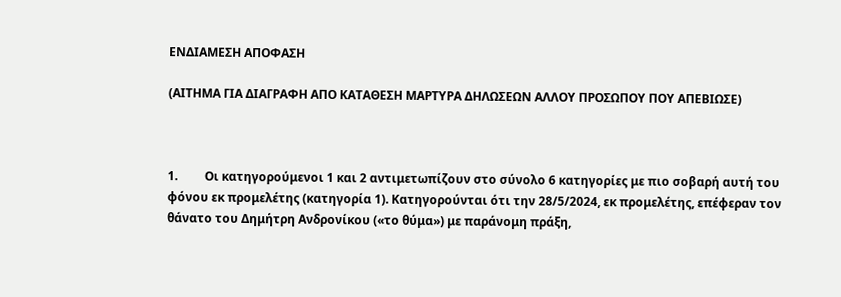ΕΝΔΙΑΜΕΣΗ ΑΠΟΦΑΣΗ

(ΑΙΤΗΜΑ ΓΙΑ ΔΙΑΓΡΑΦΗ ΑΠΟ ΚΑΤΑΘΕΣΗ ΜΑΡΤΥΡΑ ΔΗΛΩΣΕΩΝ ΑΛΛΟΥ ΠΡΟΣΩΠΟΥ ΠΟΥ ΑΠΕΒΙΩΣΕ)



1.         Οι κατηγορούμενοι 1 και 2 αντιμετωπίζουν στο σύνολο 6 κατηγορίες με πιο σοβαρή αυτή του φόνου εκ προμελέτης (κατηγορία 1). Κατηγορούνται ότι την 28/5/2024, εκ προμελέτης, επέφεραν τον θάνατο του Δημήτρη Ανδρονίκου («το θύμα») με παράνομη πράξη,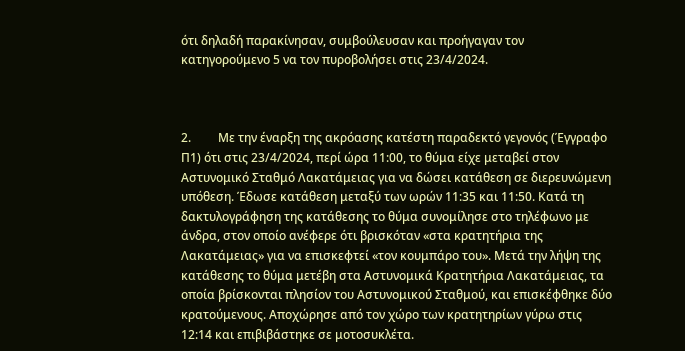ότι δηλαδή παρακίνησαν, συμβούλευσαν και προήγαγαν τον κατηγορούμενο 5 να τον πυροβολήσει στις 23/4/2024.



2.         Με την έναρξη της ακρόασης κατέστη παραδεκτό γεγονός (Έγγραφο Π1) ότι στις 23/4/2024, περί ώρα 11:00, το θύμα είχε μεταβεί στον Αστυνομικό Σταθμό Λακατάμειας για να δώσει κατάθεση σε διερευνώμενη υπόθεση. Έδωσε κατάθεση μεταξύ των ωρών 11:35 και 11:50. Κατά τη δακτυλογράφηση της κατάθεσης το θύμα συνομίλησε στο τηλέφωνο με άνδρα, στον οποίο ανέφερε ότι βρισκόταν «στα κρατητήρια της Λακατάμειας» για να επισκεφτεί «τον κουμπάρο του». Μετά την λήψη της κατάθεσης το θύμα μετέβη στα Αστυνομικά Κρατητήρια Λακατάμειας, τα οποία βρίσκονται πλησίον του Αστυνομικού Σταθμού, και επισκέφθηκε δύο κρατούμενους. Αποχώρησε από τον χώρο των κρατητηρίων γύρω στις 12:14 και επιβιβάστηκε σε μοτοσυκλέτα.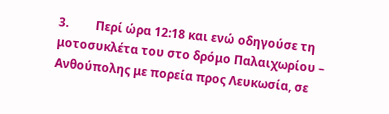3.         Περί ώρα 12:18 και ενώ οδηγούσε τη μοτοσυκλέτα του στο δρόμο Παλαιχωρίου – Ανθούπολης με πορεία προς Λευκωσία, σε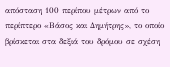απόσταση 100 περίπου μέτρων από το περίπτερο «Βάσος και Δημήτρης», το οποίο βρίσκεται στα δεξιά του δρόμου σε σχέση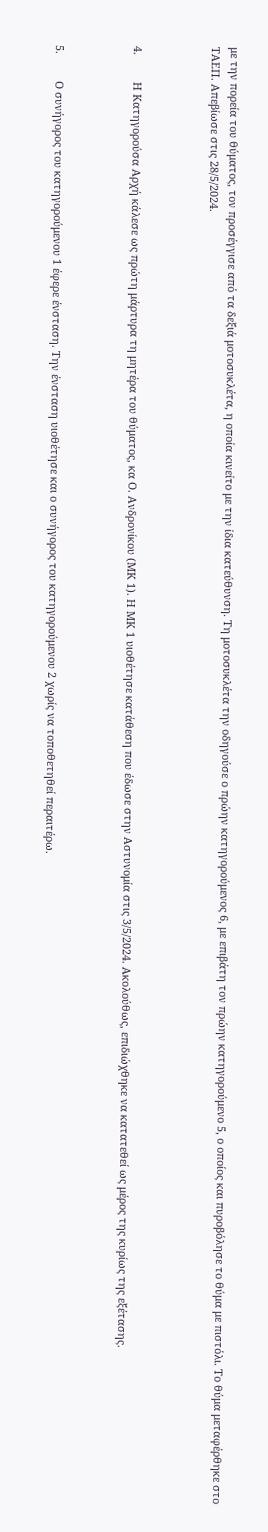με την πορεία του θύματος, τον προσέγγισε από τα δεξιά μοτοσυκλέτα, η οποία κινείτο με την ίδια κατεύθυνση. Τη μοτοσυκλέτα την οδηγούσε ο πρώην κατηγορούμενος 6, με επιβάτη τον πρώην κατηγορούμενο 5, ο οποίος και πυροβόλησε το θύμα με πιστόλι. Το θύμα μεταφέρθηκε στο ΤΑΕΠ. Απεβίωσε στις 28/5/2024.



4.         Η Κατηγορούσα Αρχή κάλεσε ως πρώτη μάρτυρα τη μητέρα του θύματος, κα Ο. Ανδρονίκου (ΜΚ 1). Η ΜΚ 1 υιοθέτησε κατάθεση που έδωσε στην Αστυνομία στις 3/5/2024. Ακολούθως, επιδιώχθηκε να κατατεθεί ως μέρος της κυρίως της εξέτασης.



5.         Ο συνήγορος του κατηγορούμενου 1 έφερε ένσταση. Την ένσταση υιοθέτησε και ο συνήγορος του κατηγορούμενου 2 χωρίς να τοποθετηθεί περαιτέρω.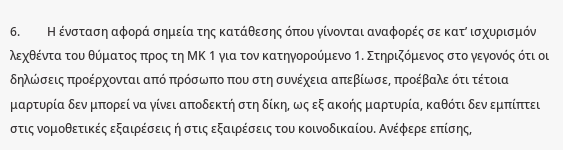6.         Η ένσταση αφορά σημεία της κατάθεσης όπου γίνονται αναφορές σε κατ’ ισχυρισμόν λεχθέντα του θύματος προς τη ΜΚ 1 για τον κατηγορούμενο 1. Στηριζόμενος στο γεγονός ότι οι δηλώσεις προέρχονται από πρόσωπο που στη συνέχεια απεβίωσε, προέβαλε ότι τέτοια μαρτυρία δεν μπορεί να γίνει αποδεκτή στη δίκη, ως εξ ακοής μαρτυρία, καθότι δεν εμπίπτει στις νομοθετικές εξαιρέσεις ή στις εξαιρέσεις του κοινοδικαίου. Ανέφερε επίσης,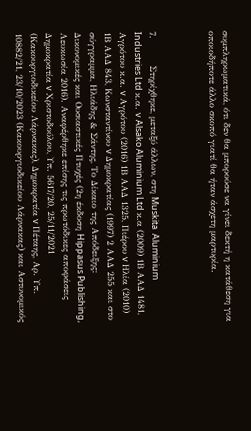συμπληρωματικά, ότι δεν θα μπορούσε να γίνει δεκτή η κατάθεση για οποιοδήποτε άλλο σκοπό γιατί θα ήταν άσχετη μαρτυρία.



7.         Στηρίχθηκε, μεταξύ άλλων, στη Muskita  Aluminium Industries Ltd κ.α. v Alsako Aluminium Ltd κ.α (2009) 1Β ΑΑΔ 1481, Αγρότου κ.α. v Αγρότου (2016) 1Β ΑΑΔ 1325, Πιέρου v Ηλία (2010) 1Β ΑΑΔ 843, Κωνσταντίνου v Δημοκρατίας (1997) 2 ΑΑΔ 255 και στο σύγγραμμα, Ηλιάδης & Σάντης, Το Δίκαιο της Απόδειξης: Δικονομικές και Ουσιαστικές Πτυχές (2η έκδοση Hippasus Publishing, Λευκωσία 2016). Αναφέρθηκε επίσης τις πρωτόδικες αποφάσεις Δημοκρατία v Χριστοδούλου, Υπ. 5617/20, 25/11/2021 (Κακουργιοδικείου Λάρνακας), Δημοκρατία v Πέταης, Αρ. Υπ. 10882/21, 23/10/2023 (Κακουργιοδικείου Λάρνακας) και Αστυνομικός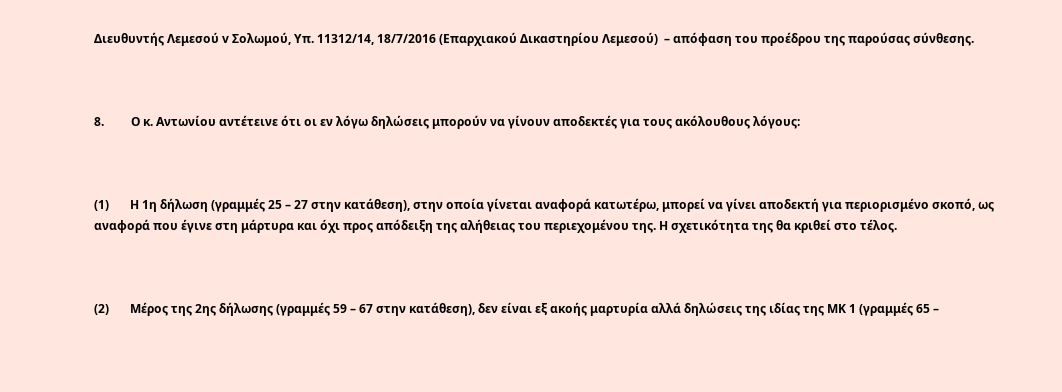Διευθυντής Λεμεσού v Σολωμού, Υπ. 11312/14, 18/7/2016 (Επαρχιακού Δικαστηρίου Λεμεσού)  – απόφαση του προέδρου της παρούσας σύνθεσης.



8.         Ο κ. Αντωνίου αντέτεινε ότι οι εν λόγω δηλώσεις μπορούν να γίνουν αποδεκτές για τους ακόλουθους λόγους:



(1)       Η 1η δήλωση (γραμμές 25 – 27 στην κατάθεση), στην οποία γίνεται αναφορά κατωτέρω, μπορεί να γίνει αποδεκτή για περιορισμένο σκοπό, ως αναφορά που έγινε στη μάρτυρα και όχι προς απόδειξη της αλήθειας του περιεχομένου της. Η σχετικότητα της θα κριθεί στο τέλος.



(2)       Μέρος της 2ης δήλωσης (γραμμές 59 – 67 στην κατάθεση), δεν είναι εξ ακοής μαρτυρία αλλά δηλώσεις της ιδίας της ΜΚ 1 (γραμμές 65 –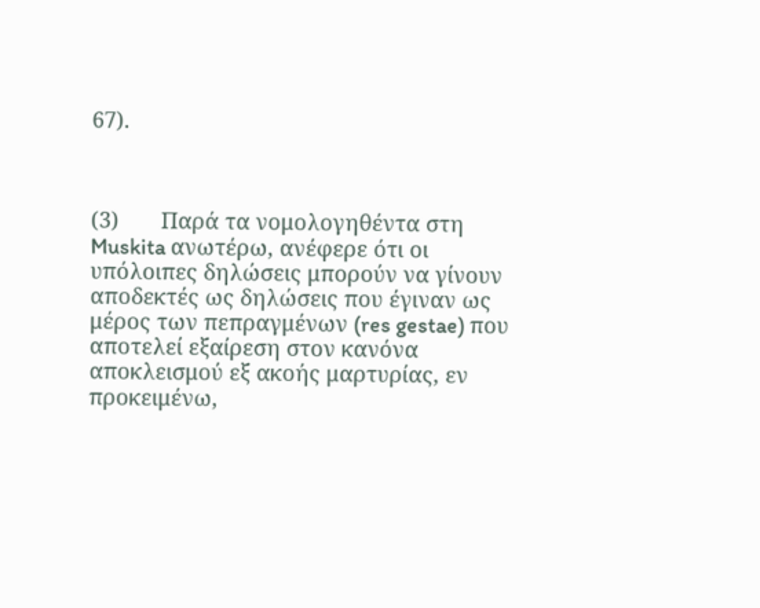67).



(3)       Παρά τα νομολογηθέντα στη Muskita ανωτέρω, ανέφερε ότι οι υπόλοιπες δηλώσεις μπορούν να γίνουν αποδεκτές ως δηλώσεις που έγιναν ως μέρος των πεπραγμένων (res gestae) που αποτελεί εξαίρεση στον κανόνα αποκλεισμού εξ ακοής μαρτυρίας, εν προκειμένω,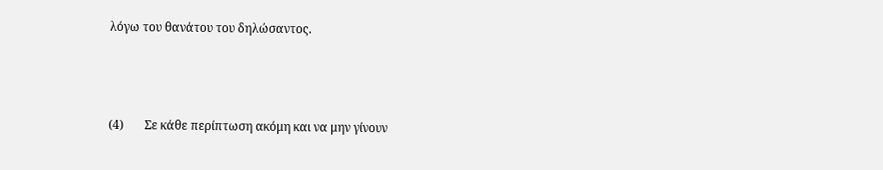λόγω του θανάτου του δηλώσαντος.



(4)       Σε κάθε περίπτωση ακόμη και να μην γίνουν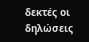δεκτές οι δηλώσεις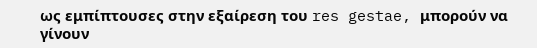ως εμπίπτουσες στην εξαίρεση του res gestae, μπορούν να γίνουν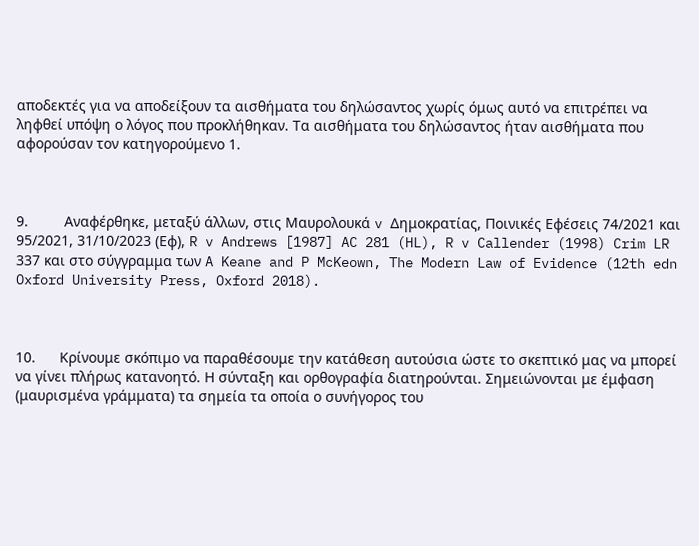αποδεκτές για να αποδείξουν τα αισθήματα του δηλώσαντος χωρίς όμως αυτό να επιτρέπει να ληφθεί υπόψη ο λόγος που προκλήθηκαν. Τα αισθήματα του δηλώσαντος ήταν αισθήματα που αφορούσαν τον κατηγορούμενο 1.



9.         Αναφέρθηκε, μεταξύ άλλων, στις Μαυρολουκά v Δημοκρατίας, Ποινικές Εφέσεις 74/2021 και 95/2021, 31/10/2023 (Εφ), R v Andrews [1987] AC 281 (HL), R v Callender (1998) Crim LR 337 και στο σύγγραμμα των A Keane and P McKeown, The Modern Law of Evidence (12th edn Oxford University Press, Oxford 2018).



10.      Κρίνουμε σκόπιμο να παραθέσουμε την κατάθεση αυτούσια ώστε το σκεπτικό μας να μπορεί να γίνει πλήρως κατανοητό. Η σύνταξη και ορθογραφία διατηρούνται. Σημειώνονται με έμφαση (μαυρισμένα γράμματα) τα σημεία τα οποία ο συνήγορος του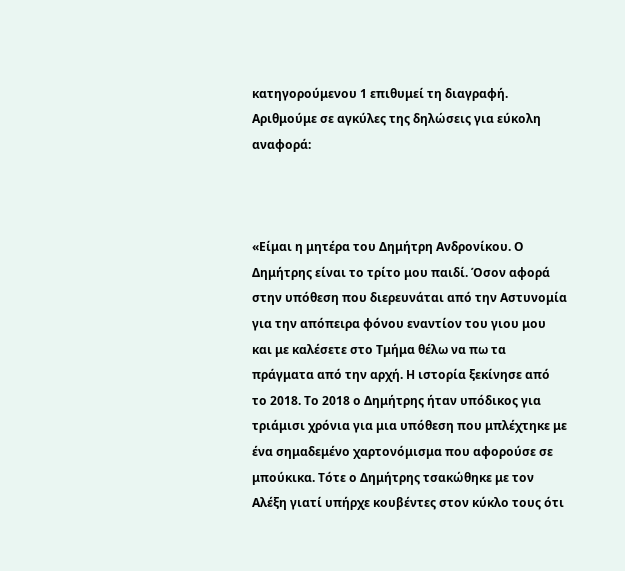κατηγορούμενου 1 επιθυμεί τη διαγραφή. Αριθμούμε σε αγκύλες της δηλώσεις για εύκολη αναφορά:



«Είμαι η μητέρα του Δημήτρη Ανδρονίκου. Ο Δημήτρης είναι το τρίτο μου παιδί. Όσον αφορά στην υπόθεση που διερευνάται από την Αστυνομία για την απόπειρα φόνου εναντίον του γιου μου και με καλέσετε στο Τμήμα θέλω να πω τα πράγματα από την αρχή. Η ιστορία ξεκίνησε από το 2018. Το 2018 ο Δημήτρης ήταν υπόδικος για τριάμισι χρόνια για μια υπόθεση που μπλέχτηκε με ένα σημαδεμένο χαρτονόμισμα που αφορούσε σε μπούκικα. Τότε ο Δημήτρης τσακώθηκε με τον Αλέξη γιατί υπήρχε κουβέντες στον κύκλο τους ότι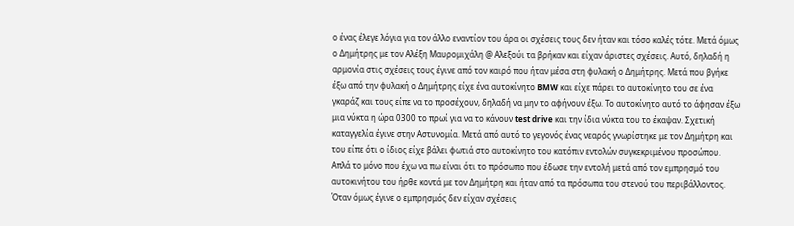ο ένας έλεγε λόγια για τον άλλο εναντίον του άρα οι σχέσεις τους δεν ήταν και τόσο καλές τότε. Μετά όμως ο Δημήτρης με τον Αλέξη Μαυρομιχάλη @ Αλεξούι τα βρήκαν και είχαν άριστες σχέσεις. Αυτό, δηλαδή η αρμονία στις σχέσεις τους έγινε από τον καιρό που ήταν μέσα στη φυλακή ο Δημήτρης. Μετά που βγήκε έξω από την φυλακή ο Δημήτρης είχε ένα αυτοκίνητο BMW και είχε πάρει το αυτοκίνητο του σε ένα γκαράζ και τους είπε να το προσέχουν, δηλαδή να μην το αφήνουν έξω. Το αυτοκίνητο αυτό το άφησαν έξω μια νύκτα η ώρα 0300 το πρωί για να το κάνουν test drive και την ίδια νύκτα του το έκαψαν. Σχετική καταγγελία έγινε στην Αστυνομία. Μετά από αυτό το γεγονός ένας νεαρός γνωρίστηκε με τον Δημήτρη και του είπε ότι ο ίδιος είχε βάλει φωτιά στο αυτοκίνητο του κατόπιν εντολών συγκεκριμένου προσώπου. Απλά το μόνο που έχω να πω είναι ότι το πρόσωπο που έδωσε την εντολή μετά από τον εμπρησμό του αυτοκινήτου του ήρθε κοντά με τον Δημήτρη και ήταν από τα πρόσωπα του στενού του περιβάλλοντος. Όταν όμως έγινε ο εμπρησμός δεν είχαν σχέσεις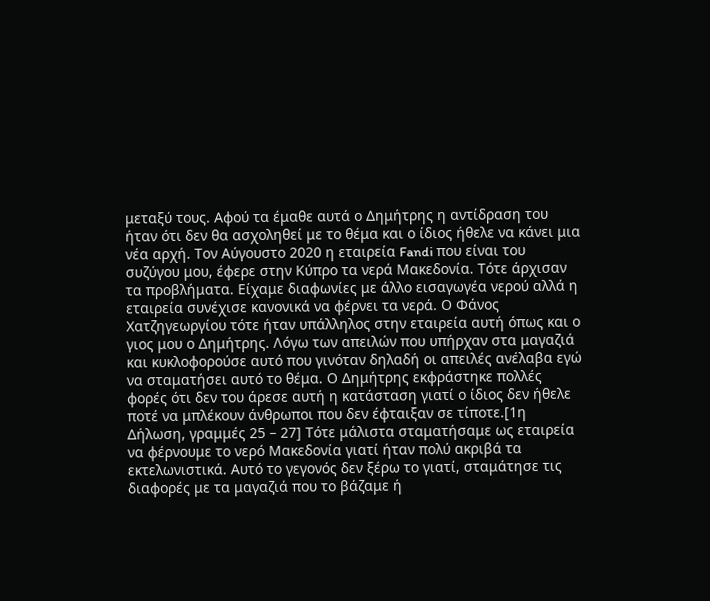μεταξύ τους. Αφού τα έμαθε αυτά ο Δημήτρης η αντίδραση του ήταν ότι δεν θα ασχοληθεί με το θέμα και ο ίδιος ήθελε να κάνει μια νέα αρχή. Τον Αύγουστο 2020 η εταιρεία Fandi που είναι του συζύγου μου, έφερε στην Κύπρο τα νερά Μακεδονία. Τότε άρχισαν τα προβλήματα. Είχαμε διαφωνίες με άλλο εισαγωγέα νερού αλλά η εταιρεία συνέχισε κανονικά να φέρνει τα νερά. Ο Φάνος Χατζηγεωργίου τότε ήταν υπάλληλος στην εταιρεία αυτή όπως και ο γιος μου ο Δημήτρης. Λόγω των απειλών που υπήρχαν στα μαγαζιά και κυκλοφορούσε αυτό που γινόταν δηλαδή οι απειλές ανέλαβα εγώ να σταματήσει αυτό το θέμα. Ο Δημήτρης εκφράστηκε πολλές φορές ότι δεν του άρεσε αυτή η κατάσταση γιατί ο ίδιος δεν ήθελε ποτέ να μπλέκουν άνθρωποι που δεν έφταιξαν σε τίποτε.[1η Δήλωση, γραμμές 25 – 27] Τότε μάλιστα σταματήσαμε ως εταιρεία να φέρνουμε το νερό Μακεδονία γιατί ήταν πολύ ακριβά τα εκτελωνιστικά. Αυτό το γεγονός δεν ξέρω το γιατί, σταμάτησε τις διαφορές με τα μαγαζιά που το βάζαμε ή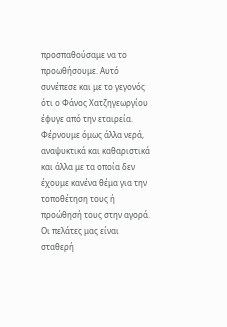προσπαθούσαμε να το προωθήσουμε. Αυτό συνέπεσε και με το γεγονός ότι ο Φάνος Χατζηγεωργίου έφυγε από την εταιρεία. Φέρνουμε όμως άλλα νερά, αναψυκτικά και καθαριστικά και άλλα με τα οποία δεν έχουμε κανένα θέμα για την τοποθέτηση τους ή προώθησή τους στην αγορά. Οι πελάτες μας είναι σταθερή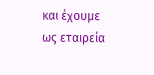και έχουμε ως εταιρεία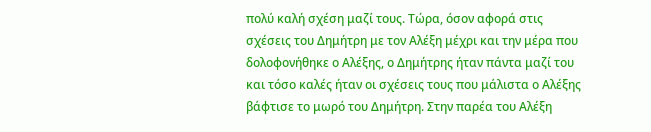πολύ καλή σχέση μαζί τους. Τώρα, όσον αφορά στις σχέσεις του Δημήτρη με τον Αλέξη μέχρι και την μέρα που δολοφονήθηκε ο Αλέξης, ο Δημήτρης ήταν πάντα μαζί του και τόσο καλές ήταν οι σχέσεις τους που μάλιστα ο Αλέξης βάφτισε το μωρό του Δημήτρη. Στην παρέα του Αλέξη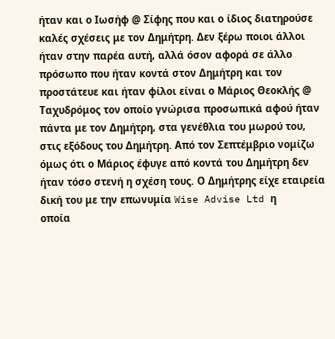ήταν και ο Ιωσήφ @ Σίφης που και ο ίδιος διατηρούσε καλές σχέσεις με τον Δημήτρη. Δεν ξέρω ποιοι άλλοι ήταν στην παρέα αυτή, αλλά όσον αφορά σε άλλο πρόσωπο που ήταν κοντά στον Δημήτρη και τον προστάτευε και ήταν φίλοι είναι ο Μάριος Θεοκλής @ Ταχυδρόμος τον οποίο γνώρισα προσωπικά αφού ήταν πάντα με τον Δημήτρη, στα γενέθλια του μωρού του, στις εξόδους του Δημήτρη. Από τον Σεπτέμβριο νομίζω όμως ότι ο Μάριος έφυγε από κοντά του Δημήτρη δεν ήταν τόσο στενή η σχέση τους. Ο Δημήτρης είχε εταιρεία δική του με την επωνυμία Wise Advise Ltd η       οποία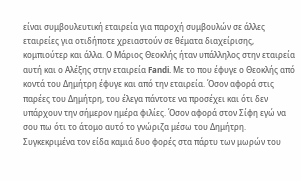είναι συμβουλευτική εταιρεία για παροχή συμβουλών σε άλλες εταιρείες για οτιδήποτε χρειαστούν σε θέματα διαχείρισης, κομπιούτερ και άλλα. Ο Μάριος Θεοκλής ήταν υπάλληλος στην εταιρεία αυτή και ο Αλέξης στην εταιρεία Fandi. Με το που έφυγε ο Θεοκλής από κοντά του Δημήτρη έφυγε και από την εταιρεία. Όσον αφορά στις παρέες του Δημήτρη, του έλεγα πάντοτε να προσέχει και ότι δεν υπάρχουν την σήμερον ημέρα φιλίες. Όσον αφορά στον Σίφη εγώ να σου πω ότι το άτομο αυτό το γνώριζα μέσω του Δημήτρη. Συγκεκριμένα τον είδα καμιά δυο φορές στα πάρτυ των μωρών του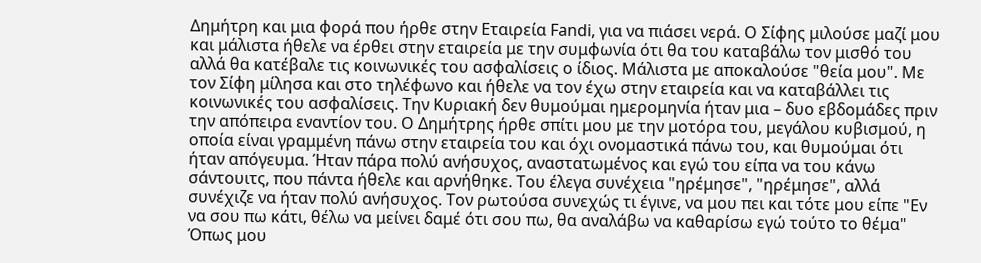Δημήτρη και μια φορά που ήρθε στην Εταιρεία Fandi, για να πιάσει νερά. Ο Σίφης μιλούσε μαζί μου και μάλιστα ήθελε να έρθει στην εταιρεία με την συμφωνία ότι θα του καταβάλω τον μισθό του αλλά θα κατέβαλε τις κοινωνικές του ασφαλίσεις ο ίδιος. Μάλιστα με αποκαλούσε "θεία μου". Με τον Σίφη μίλησα και στο τηλέφωνο και ήθελε να τον έχω στην εταιρεία και να καταβάλλει τις κοινωνικές του ασφαλίσεις. Την Κυριακή δεν θυμούμαι ημερομηνία ήταν μια – δυο εβδομάδες πριν την απόπειρα εναντίον του. Ο Δημήτρης ήρθε σπίτι μου με την μοτόρα του, μεγάλου κυβισμού, η οποία είναι γραμμένη πάνω στην εταιρεία του και όχι ονομαστικά πάνω του, και θυμούμαι ότι ήταν απόγευμα. Ήταν πάρα πολύ ανήσυχος, αναστατωμένος και εγώ του είπα να του κάνω σάντουιτς, που πάντα ήθελε και αρνήθηκε. Του έλεγα συνέχεια "ηρέμησε", "ηρέμησε", αλλά συνέχιζε να ήταν πολύ ανήσυχος. Τον ρωτούσα συνεχώς τι έγινε, να μου πει και τότε μου είπε "Εν να σου πω κάτι, θέλω να μείνει δαμέ ότι σου πω, θα αναλάβω να καθαρίσω εγώ τούτο το θέμα" Όπως μου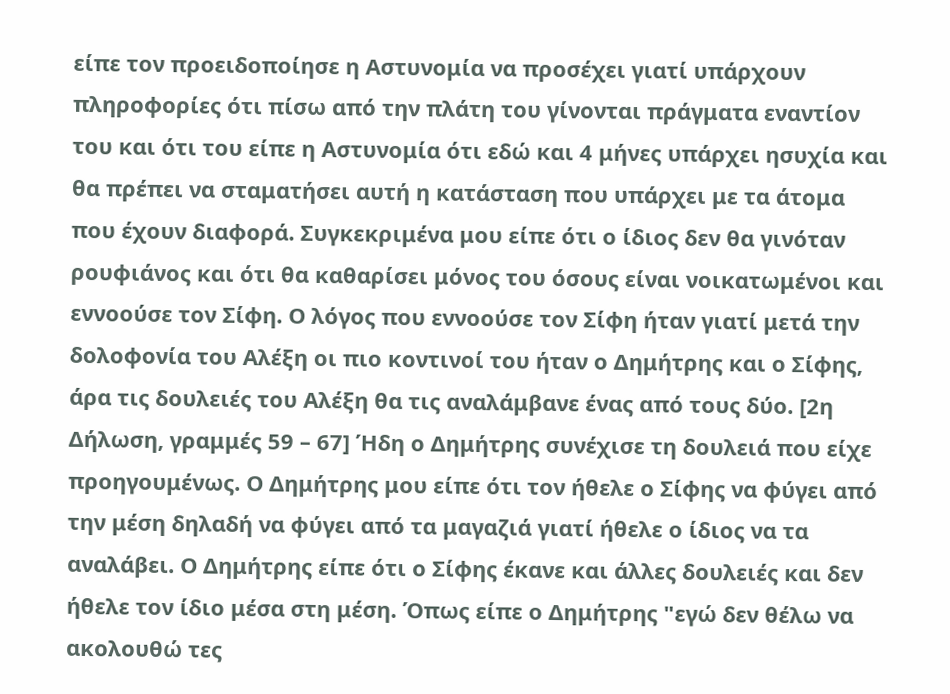είπε τον προειδοποίησε η Αστυνομία να προσέχει γιατί υπάρχουν πληροφορίες ότι πίσω από την πλάτη του γίνονται πράγματα εναντίον του και ότι του είπε η Αστυνομία ότι εδώ και 4 μήνες υπάρχει ησυχία και θα πρέπει να σταματήσει αυτή η κατάσταση που υπάρχει με τα άτομα που έχουν διαφορά. Συγκεκριμένα μου είπε ότι ο ίδιος δεν θα γινόταν ρουφιάνος και ότι θα καθαρίσει μόνος του όσους είναι νοικατωμένοι και εννοούσε τον Σίφη. Ο λόγος που εννοούσε τον Σίφη ήταν γιατί μετά την δολοφονία του Αλέξη οι πιο κοντινοί του ήταν ο Δημήτρης και ο Σίφης, άρα τις δουλειές του Αλέξη θα τις αναλάμβανε ένας από τους δύο. [2η Δήλωση, γραμμές 59 – 67] Ήδη ο Δημήτρης συνέχισε τη δουλειά που είχε προηγουμένως. Ο Δημήτρης μου είπε ότι τον ήθελε ο Σίφης να φύγει από την μέση δηλαδή να φύγει από τα μαγαζιά γιατί ήθελε ο ίδιος να τα αναλάβει. Ο Δημήτρης είπε ότι ο Σίφης έκανε και άλλες δουλειές και δεν ήθελε τον ίδιο μέσα στη μέση. Όπως είπε ο Δημήτρης "εγώ δεν θέλω να ακολουθώ τες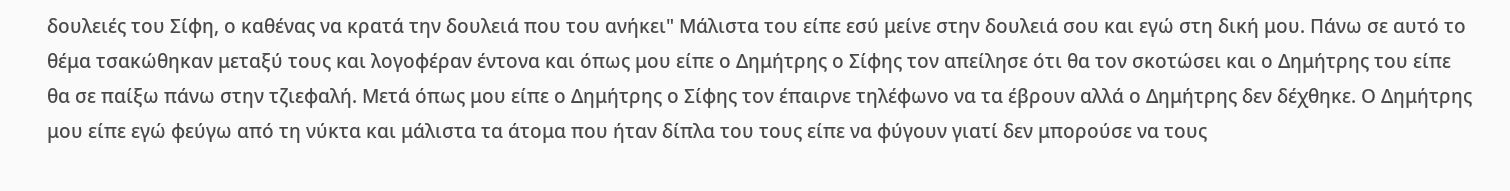δουλειές του Σίφη, ο καθένας να κρατά την δουλειά που του ανήκει" Μάλιστα του είπε εσύ μείνε στην δουλειά σου και εγώ στη δική μου. Πάνω σε αυτό το θέμα τσακώθηκαν μεταξύ τους και λογοφέραν έντονα και όπως μου είπε ο Δημήτρης ο Σίφης τον απείλησε ότι θα τον σκοτώσει και ο Δημήτρης του είπε θα σε παίξω πάνω στην τζιεφαλή. Μετά όπως μου είπε ο Δημήτρης ο Σίφης τον έπαιρνε τηλέφωνο να τα έβρουν αλλά ο Δημήτρης δεν δέχθηκε. Ο Δημήτρης μου είπε εγώ φεύγω από τη νύκτα και μάλιστα τα άτομα που ήταν δίπλα του τους είπε να φύγουν γιατί δεν μπορούσε να τους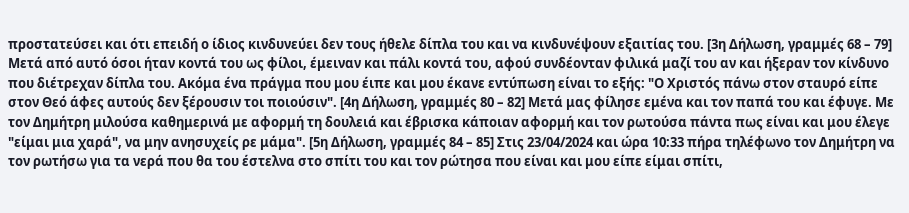προστατεύσει και ότι επειδή ο ίδιος κινδυνεύει δεν τους ήθελε δίπλα του και να κινδυνέψουν εξαιτίας του. [3η Δήλωση, γραμμές 68 – 79] Μετά από αυτό όσοι ήταν κοντά του ως φίλοι, έμειναν και πάλι κοντά του, αφού συνδέονταν φιλικά μαζί του αν και ήξεραν τον κίνδυνο που διέτρεχαν δίπλα του. Ακόμα ένα πράγμα που μου έιπε και μου έκανε εντύπωση είναι το εξής: "Ο Χριστός πάνω στον σταυρό είπε στον Θεό άφες αυτούς δεν ξέρουσιν τοι ποιούσιν". [4η Δήλωση, γραμμές 80 – 82] Μετά μας φίλησε εμένα και τον παπά του και έφυγε. Με τον Δημήτρη μιλούσα καθημερινά με αφορμή τη δουλειά και έβρισκα κάποιαν αφορμή και τον ρωτούσα πάντα πως είναι και μου έλεγε "είμαι μια χαρά", να μην ανησυχείς ρε μάμα". [5η Δήλωση, γραμμές 84 – 85] Στις 23/04/2024 και ώρα 10:33 πήρα τηλέφωνο τον Δημήτρη να τον ρωτήσω για τα νερά που θα του έστελνα στο σπίτι του και τον ρώτησα που είναι και μου είπε είμαι σπίτι,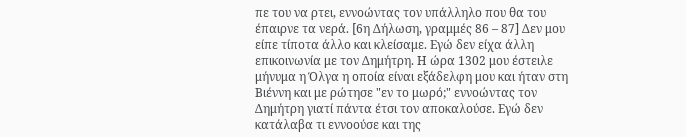πε του να ρτει, εννοώντας τον υπάλληλο που θα του έπαιρνε τα νερά. [6η Δήλωση, γραμμές 86 – 87] Δεν μου είπε τίποτα άλλο και κλείσαμε. Εγώ δεν είχα άλλη επικοινωνία με τον Δημήτρη. Η ώρα 1302 μου έστειλε μήνυμα η Όλγα η οποία είναι εξάδελφη μου και ήταν στη Βιέννη και με ρώτησε "εν το μωρό;" εννοώντας τον Δημήτρη γιατί πάντα έτσι τον αποκαλούσε. Εγώ δεν κατάλαβα τι εννοούσε και της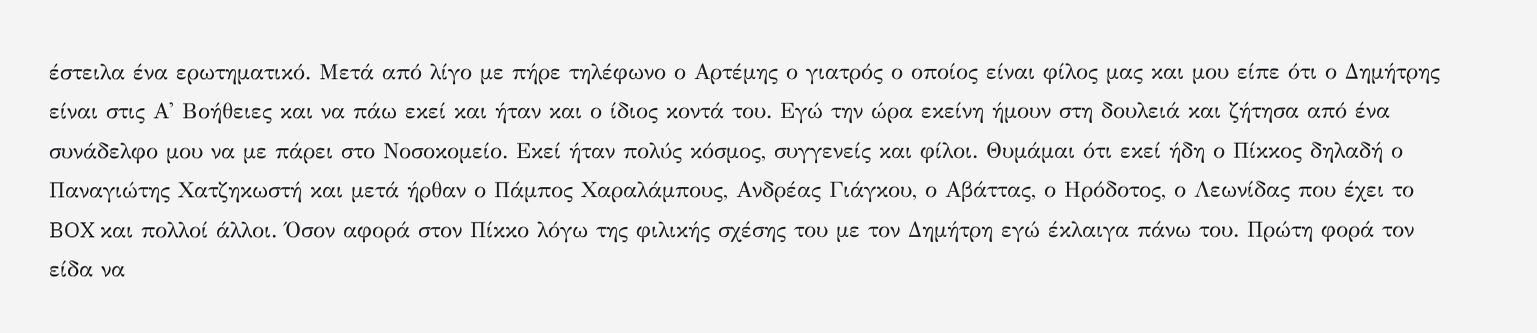έστειλα ένα ερωτηματικό. Μετά από λίγο με πήρε τηλέφωνο ο Αρτέμης ο γιατρός ο οποίος είναι φίλος μας και μου είπε ότι ο Δημήτρης είναι στις Α' Βοήθειες και να πάω εκεί και ήταν και ο ίδιος κοντά του. Εγώ την ώρα εκείνη ήμουν στη δουλειά και ζήτησα από ένα συνάδελφο μου να με πάρει στο Νοσοκομείο. Εκεί ήταν πολύς κόσμος, συγγενείς και φίλοι. Θυμάμαι ότι εκεί ήδη ο Πίκκος δηλαδή ο Παναγιώτης Χατζηκωστή και μετά ήρθαν ο Πάμπος Χαραλάμπους, Ανδρέας Γιάγκου, ο Αβάττας, ο Ηρόδοτος, ο Λεωνίδας που έχει το BOX και πολλοί άλλοι. Όσον αφορά στον Πίκκο λόγω της φιλικής σχέσης του με τον Δημήτρη εγώ έκλαιγα πάνω του. Πρώτη φορά τον είδα να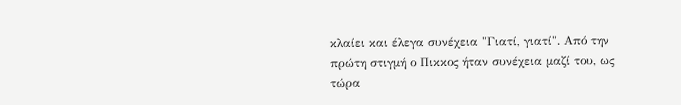κλαίει και έλεγα συνέχεια "Γιατί, γιατί". Από την πρώτη στιγμή ο Πικκος ήταν συνέχεια μαζί του, ως τώρα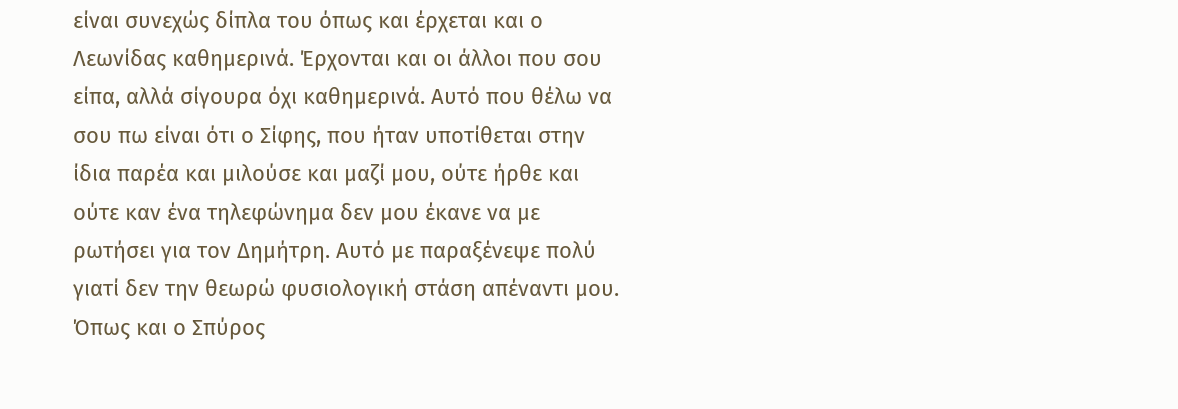είναι συνεχώς δίπλα του όπως και έρχεται και ο Λεωνίδας καθημερινά. Έρχονται και οι άλλοι που σου είπα, αλλά σίγουρα όχι καθημερινά. Αυτό που θέλω να σου πω είναι ότι ο Σίφης, που ήταν υποτίθεται στην ίδια παρέα και μιλούσε και μαζί μου, ούτε ήρθε και ούτε καν ένα τηλεφώνημα δεν μου έκανε να με ρωτήσει για τον Δημήτρη. Αυτό με παραξένεψε πολύ γιατί δεν την θεωρώ φυσιολογική στάση απέναντι μου. Όπως και ο Σπύρος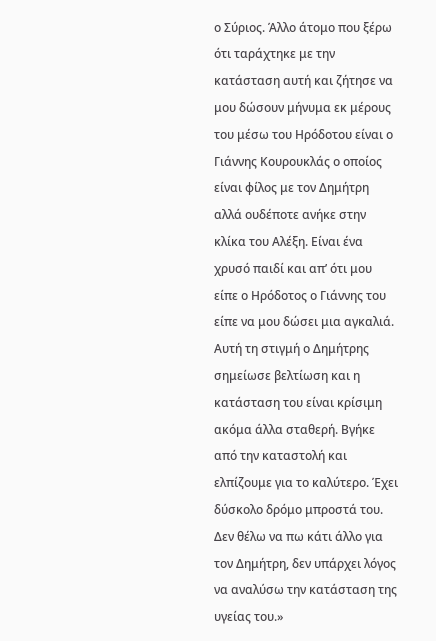ο Σύριος. Άλλο άτομο που ξέρω ότι ταράχτηκε με την κατάσταση αυτή και ζήτησε να μου δώσουν μήνυμα εκ μέρους του μέσω του Ηρόδοτου είναι ο Γιάννης Κουρουκλάς ο οποίος είναι φίλος με τον Δημήτρη αλλά ουδέποτε ανήκε στην κλίκα του Αλέξη. Είναι ένα χρυσό παιδί και απ’ ότι μου είπε ο Ηρόδοτος ο Γιάννης του είπε να μου δώσει μια αγκαλιά. Αυτή τη στιγμή ο Δημήτρης σημείωσε βελτίωση και η κατάσταση του είναι κρίσιμη ακόμα άλλα σταθερή. Βγήκε από την καταστολή και ελπίζουμε για το καλύτερο. Έχει δύσκολο δρόμο μπροστά του. Δεν θέλω να πω κάτι άλλο για τον Δημήτρη, δεν υπάρχει λόγος να αναλύσω την κατάσταση της υγείας του.»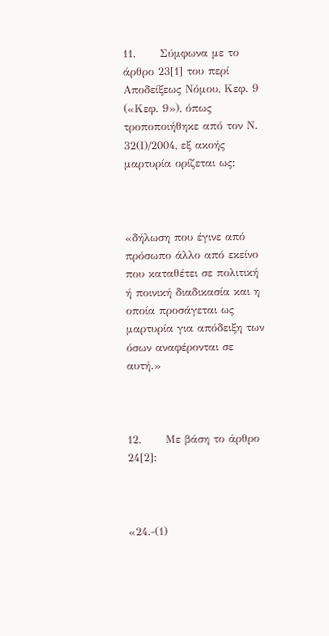11.      Σύμφωνα με το άρθρο 23[1] του περί Αποδείξεως Νόμου, Κεφ. 9 («Κεφ. 9»), όπως τροποποιήθηκε από τον Ν. 32(Ι)/2004, εξ ακοής μαρτυρία ορίζεται ως:



«δήλωση που έγινε από πρόσωπο άλλο από εκείνο που καταθέτει σε πολιτική ή ποινική διαδικασία και η οποία προσάγεται ως μαρτυρία για απόδειξη των όσων αναφέρονται σε αυτή.»



12.      Με βάση το άρθρο 24[2]:



«24.-(1)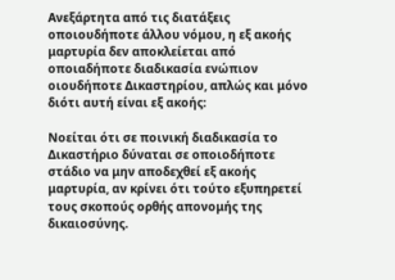Ανεξάρτητα από τις διατάξεις οποιουδήποτε άλλου νόμου, η εξ ακοής μαρτυρία δεν αποκλείεται από οποιαδήποτε διαδικασία ενώπιον οιουδήποτε Δικαστηρίου, απλώς και μόνο διότι αυτή είναι εξ ακοής:

Νοείται ότι σε ποινική διαδικασία το Δικαστήριο δύναται σε οποιοδήποτε στάδιο να μην αποδεχθεί εξ ακοής μαρτυρία, αν κρίνει ότι τούτο εξυπηρετεί τους σκοπούς ορθής απονομής της δικαιοσύνης.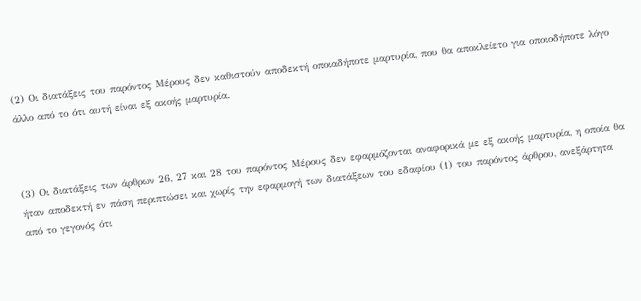(2) Οι διατάξεις του παρόντος Μέρους δεν καθιστούν αποδεκτή οποιαδήποτε μαρτυρία, που θα αποκλείετο για οποιοδήποτε λόγο άλλο από το ότι αυτή είναι εξ ακοής μαρτυρία.



(3) Οι διατάξεις των άρθρων 26, 27 και 28 του παρόντος Μέρους δεν εφαρμόζονται αναφορικά με εξ ακοής μαρτυρία, η οποία θα ήταν αποδεκτή εν πάση περιπτώσει και χωρίς την εφαρμογή των διατάξεων του εδαφίου (1) του παρόντος άρθρου, ανεξάρτητα από το γεγονός ότι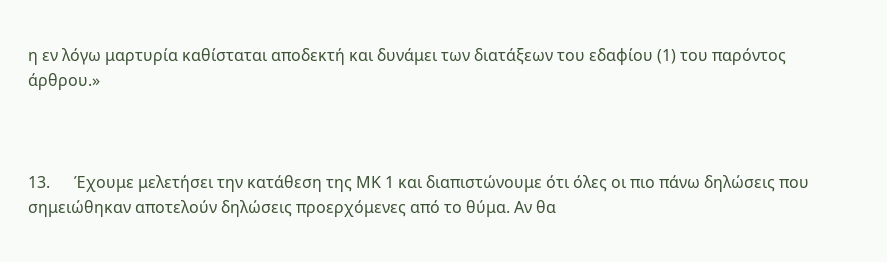η εν λόγω μαρτυρία καθίσταται αποδεκτή και δυνάμει των διατάξεων του εδαφίου (1) του παρόντος άρθρου.»



13.      Έχουμε μελετήσει την κατάθεση της ΜΚ 1 και διαπιστώνουμε ότι όλες οι πιο πάνω δηλώσεις που σημειώθηκαν αποτελούν δηλώσεις προερχόμενες από το θύμα. Αν θα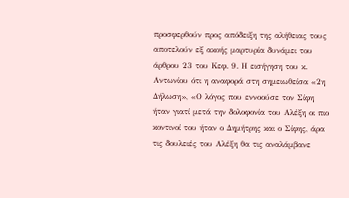προσφερθούν προς απόδειξη της αλήθειας τους αποτελούν εξ ακοής μαρτυρία δυνάμει του άρθρου 23 του Κεφ. 9. Η εισήγηση του κ. Αντωνίου ότι η αναφορά στη σημειωθείσα «2η Δήλωση», «Ο λόγος που εννοούσε τον Σίφη ήταν γιατί μετά την δολοφονία του Αλέξη οι πιο κοντινοί του ήταν ο Δημήτρης και ο Σίφης, άρα τις δουλειές του Αλέξη θα τις αναλάμβανε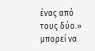ένας από τους δύο.» μπορεί να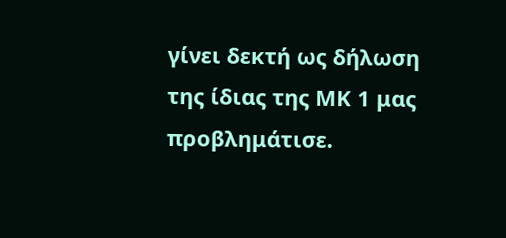γίνει δεκτή ως δήλωση της ίδιας της ΜΚ 1 μας προβλημάτισε.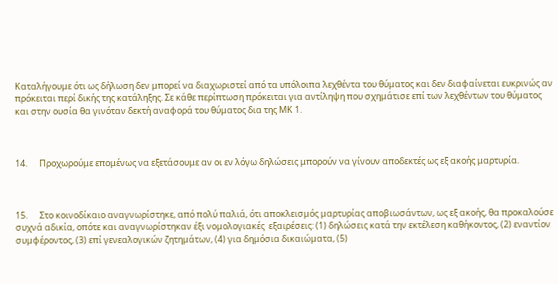Καταλήγουμε ότι ως δήλωση δεν μπορεί να διαχωριστεί από τα υπόλοιπα λεχθέντα του θύματος και δεν διαφαίνεται ευκρινώς αν πρόκειται περί δικής της κατάληξης. Σε κάθε περίπτωση πρόκειται για αντίληψη που σχημάτισε επί των λεχθέντων του θύματος και στην ουσία θα γινόταν δεκτή αναφορά του θύματος δια της ΜΚ 1.



14.      Προχωρούμε επομένως να εξετάσουμε αν οι εν λόγω δηλώσεις μπορούν να γίνουν αποδεκτές ως εξ ακοής μαρτυρία.



15.      Στο κοινοδίκαιο αναγνωρίστηκε, από πολύ παλιά, ότι αποκλεισμός μαρτυρίας αποβιωσάντων, ως εξ ακοής, θα προκαλούσε συχνά αδικία, οπότε και αναγνωρίστηκαν έξι νομολογιακές  εξαιρέσεις: (1) δηλώσεις κατά την εκτέλεση καθήκοντος, (2) εναντίον συμφέροντος, (3) επί γενεαλογικών ζητημάτων, (4) για δημόσια δικαιώματα, (5)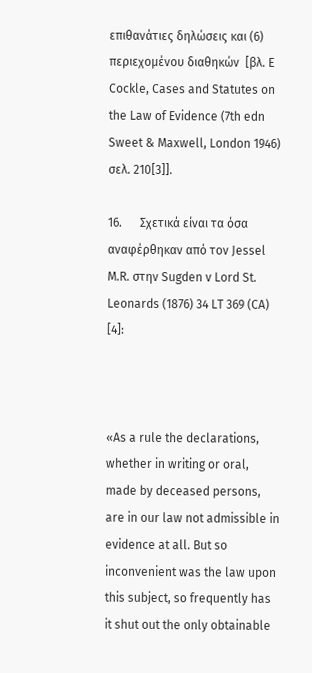επιθανάτιες δηλώσεις και (6) περιεχομένου διαθηκών  [βλ. E Cockle, Cases and Statutes on the Law of Evidence (7th edn Sweet & Maxwell, London 1946) σελ. 210[3]].

16.      Σχετικά είναι τα όσα αναφέρθηκαν από τον Jessel M.R. στην Sugden v Lord St. Leonards (1876) 34 LT 369 (CA) [4]:



«As a rule the declarations, whether in writing or oral, made by deceased persons, are in our law not admissible in evidence at all. But so inconvenient was the law upon this subject, so frequently has it shut out the only obtainable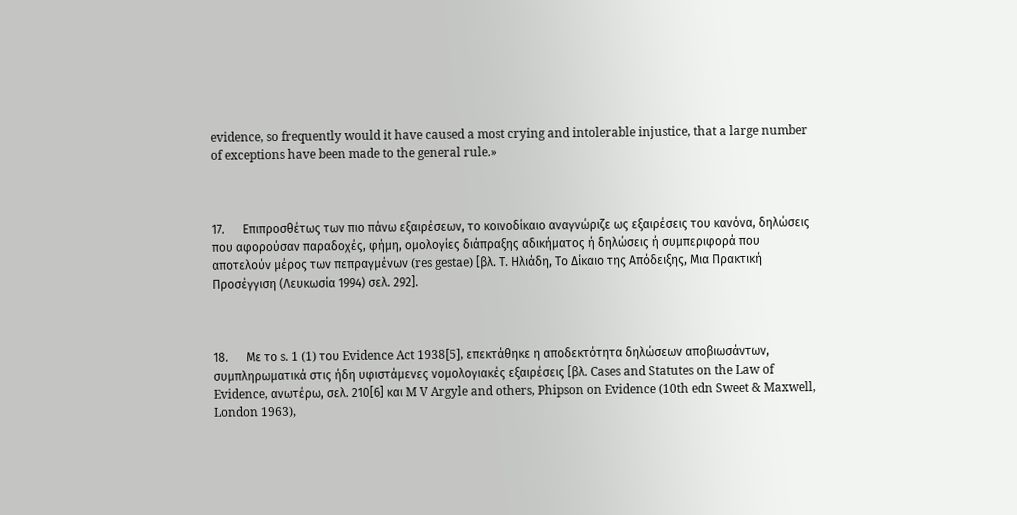evidence, so frequently would it have caused a most crying and intolerable injustice, that a large number of exceptions have been made to the general rule.»



17.      Επιπροσθέτως των πιο πάνω εξαιρέσεων, το κοινοδίκαιο αναγνώριζε ως εξαιρέσεις του κανόνα, δηλώσεις που αφορούσαν παραδοχές, φήμη, ομολογίες διάπραξης αδικήματος ή δηλώσεις ή συμπεριφορά που αποτελούν μέρος των πεπραγμένων (res gestae) [βλ. Τ. Ηλιάδη, Το Δίκαιο της Απόδειξης, Μια Πρακτική Προσέγγιση (Λευκωσία 1994) σελ. 292].



18.      Με το s. 1 (1) του Evidence Act 1938[5], επεκτάθηκε η αποδεκτότητα δηλώσεων αποβιωσάντων, συμπληρωματικά στις ήδη υφιστάμενες νομολογιακές εξαιρέσεις [βλ. Cases and Statutes on the Law of Evidence, ανωτέρω, σελ. 210[6] και M V Argyle and others, Phipson on Evidence (10th edn Sweet & Maxwell, London 1963),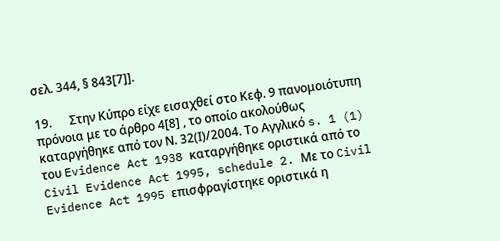σελ. 344, § 843[7]].

19.      Στην Κύπρο είχε εισαχθεί στο Κεφ. 9 πανομοιότυπη πρόνοια με το άρθρο 4[8] , το οποίο ακολούθως καταργήθηκε από τον Ν. 32(Ι)/2004. Το Αγγλικό s. 1 (1) του Evidence Act 1938 καταργήθηκε οριστικά από το Civil Evidence Act 1995, schedule 2. Με το Civil Evidence Act 1995 επισφραγίστηκε οριστικά η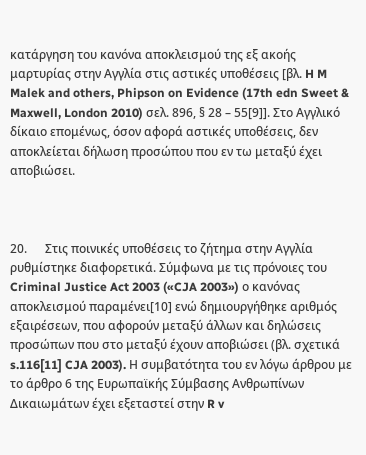κατάργηση του κανόνα αποκλεισμού της εξ ακοής μαρτυρίας στην Αγγλία στις αστικές υποθέσεις [βλ. H M Malek and others, Phipson on Evidence (17th edn Sweet & Maxwell, London 2010) σελ. 896, § 28 – 55[9]]. Στο Αγγλικό δίκαιο επομένως, όσον αφορά αστικές υποθέσεις, δεν αποκλείεται δήλωση προσώπου που εν τω μεταξύ έχει αποβιώσει.



20.      Στις ποινικές υποθέσεις το ζήτημα στην Αγγλία ρυθμίστηκε διαφορετικά. Σύμφωνα με τις πρόνοιες του Criminal Justice Act 2003 («CJA 2003») ο κανόνας αποκλεισμού παραμένει[10] ενώ δημιουργήθηκε αριθμός εξαιρέσεων, που αφορούν μεταξύ άλλων και δηλώσεις προσώπων που στο μεταξύ έχουν αποβιώσει (βλ. σχετικά s.116[11] CJA 2003). Η συμβατότητα του εν λόγω άρθρου με το άρθρο 6 της Ευρωπαϊκής Σύμβασης Ανθρωπίνων Δικαιωμάτων έχει εξεταστεί στην R v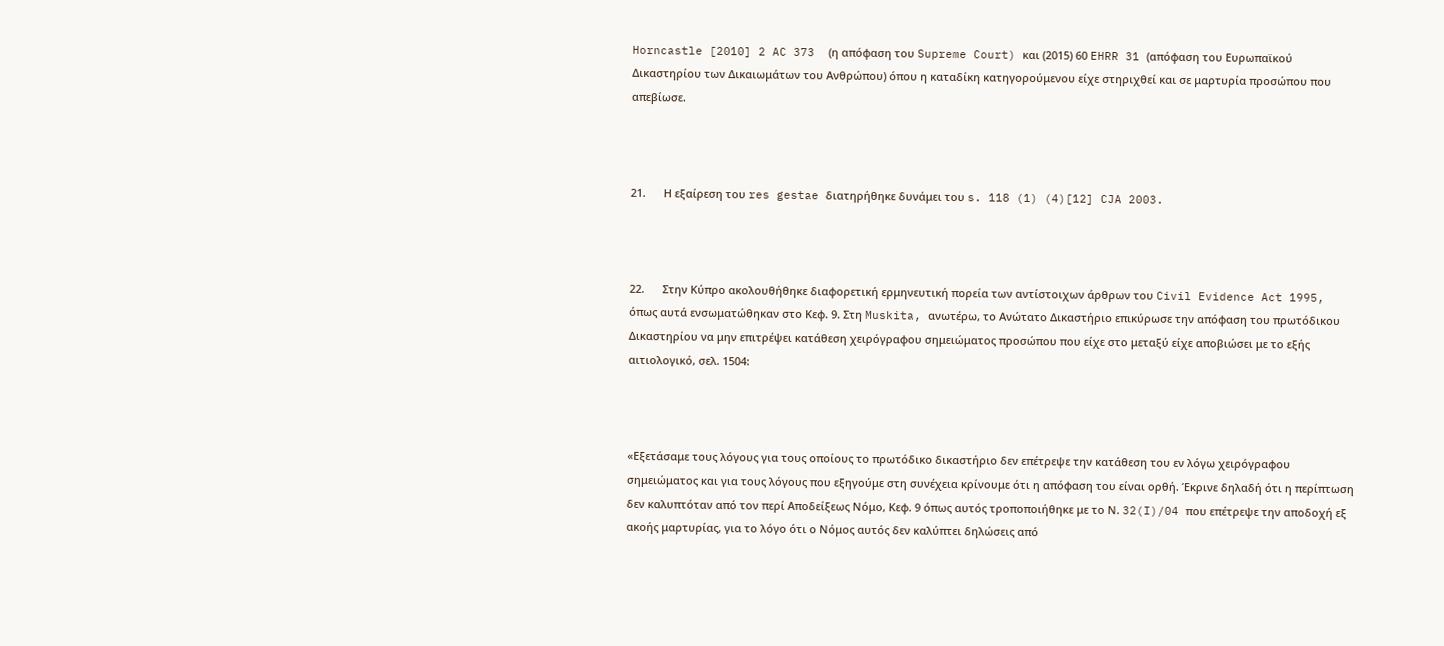Horncastle [2010] 2 AC 373  (η απόφαση του Supreme Court) και (2015) 60 EHRR 31 (απόφαση του Ευρωπαϊκού Δικαστηρίου των Δικαιωμάτων του Ανθρώπου) όπου η καταδίκη κατηγορούμενου είχε στηριχθεί και σε μαρτυρία προσώπου που απεβίωσε.



21.      Η εξαίρεση του res gestae διατηρήθηκε δυνάμει του s. 118 (1) (4)[12] CJA 2003.



22.      Στην Κύπρο ακολουθήθηκε διαφορετική ερμηνευτική πορεία των αντίστοιχων άρθρων του Civil Evidence Act 1995, όπως αυτά ενσωματώθηκαν στο Κεφ. 9. Στη Muskita, ανωτέρω, το Ανώτατο Δικαστήριο επικύρωσε την απόφαση του πρωτόδικου Δικαστηρίου να μην επιτρέψει κατάθεση χειρόγραφου σημειώματος προσώπου που είχε στο μεταξύ είχε αποβιώσει με το εξής αιτιολογικό, σελ. 1504:



«Εξετάσαμε τους λόγους για τους οποίους το πρωτόδικο δικαστήριο δεν επέτρεψε την κατάθεση του εν λόγω χειρόγραφου σημειώματος και για τους λόγους που εξηγούμε στη συνέχεια κρίνουμε ότι η απόφαση του είναι ορθή. Έκρινε δηλαδή ότι η περίπτωση δεν καλυπτόταν από τον περί Αποδείξεως Νόμο, Κεφ. 9 όπως αυτός τροποποιήθηκε με το Ν. 32(I)/04 που επέτρεψε την αποδοχή εξ ακοής μαρτυρίας, για το λόγο ότι ο Νόμος αυτός δεν καλύπτει δηλώσεις από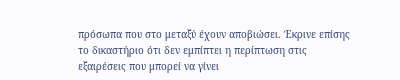πρόσωπα που στο μεταξύ έχουν αποβιώσει. Έκρινε επίσης το δικαστήριο ότι δεν εμπίπτει η περίπτωση στις εξαιρέσεις που μπορεί να γίνει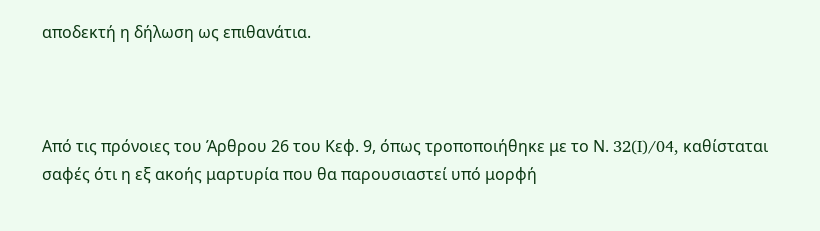αποδεκτή η δήλωση ως επιθανάτια.



Από τις πρόνοιες του Άρθρου 26 του Κεφ. 9, όπως τροποποιήθηκε με το Ν. 32(I)/04, καθίσταται σαφές ότι η εξ ακοής μαρτυρία που θα παρουσιαστεί υπό μορφή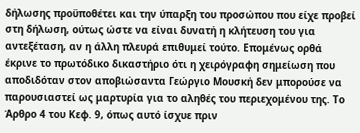δήλωσης προϋποθέτει και την ύπαρξη του προσώπου που είχε προβεί στη δήλωση, ούτως ώστε να είναι δυνατή η κλήτευση του για αντεξέταση, αν η άλλη πλευρά επιθυμεί τούτο. Επομένως ορθά έκρινε το πρωτόδικο δικαστήριο ότι η χειρόγραφη σημείωση που αποδιδόταν στον αποβιώσαντα Γεώργιο Μουσκή δεν μπορούσε να παρουσιαστεί ως μαρτυρία για το αληθές του περιεχομένου της. Το Άρθρο 4 του Κεφ. 9, όπως αυτό ίσχυε πριν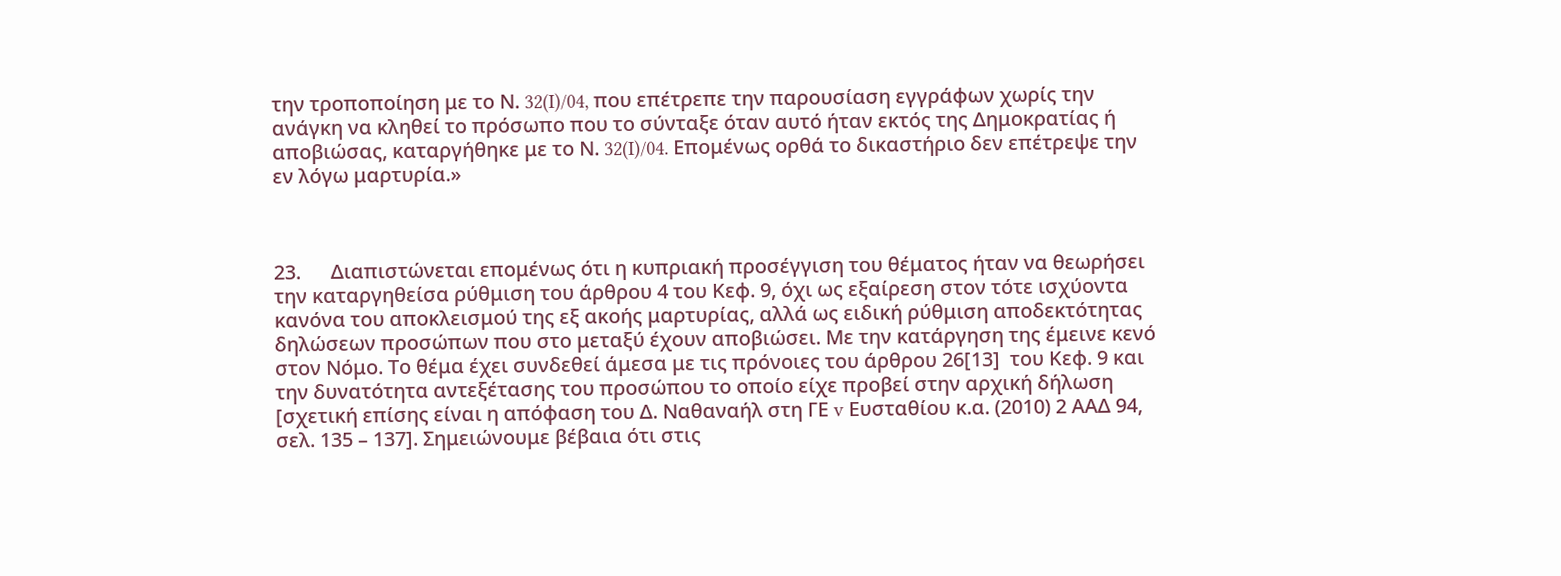την τροποποίηση με το Ν. 32(I)/04, που επέτρεπε την παρουσίαση εγγράφων χωρίς την ανάγκη να κληθεί το πρόσωπο που το σύνταξε όταν αυτό ήταν εκτός της Δημοκρατίας ή αποβιώσας, καταργήθηκε με το Ν. 32(I)/04. Επομένως ορθά το δικαστήριο δεν επέτρεψε την εν λόγω μαρτυρία.»



23.      Διαπιστώνεται επομένως ότι η κυπριακή προσέγγιση του θέματος ήταν να θεωρήσει την καταργηθείσα ρύθμιση του άρθρου 4 του Κεφ. 9, όχι ως εξαίρεση στον τότε ισχύοντα κανόνα του αποκλεισμού της εξ ακοής μαρτυρίας, αλλά ως ειδική ρύθμιση αποδεκτότητας δηλώσεων προσώπων που στο μεταξύ έχουν αποβιώσει. Με την κατάργηση της έμεινε κενό στον Νόμο. Το θέμα έχει συνδεθεί άμεσα με τις πρόνοιες του άρθρου 26[13]  του Κεφ. 9 και την δυνατότητα αντεξέτασης του προσώπου το οποίο είχε προβεί στην αρχική δήλωση [σχετική επίσης είναι η απόφαση του Δ. Ναθαναήλ στη ΓΕ v Ευσταθίου κ.α. (2010) 2 ΑΑΔ 94, σελ. 135 – 137]. Σημειώνουμε βέβαια ότι στις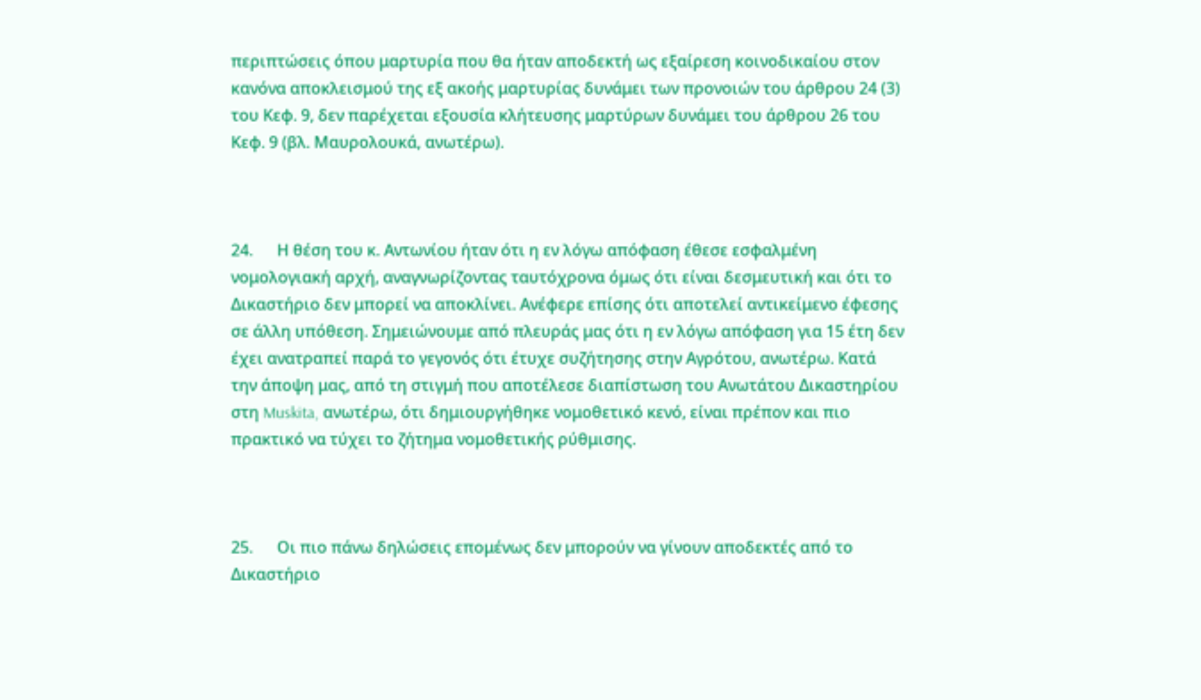περιπτώσεις όπου μαρτυρία που θα ήταν αποδεκτή ως εξαίρεση κοινοδικαίου στον κανόνα αποκλεισμού της εξ ακοής μαρτυρίας δυνάμει των προνοιών του άρθρου 24 (3) του Κεφ. 9, δεν παρέχεται εξουσία κλήτευσης μαρτύρων δυνάμει του άρθρου 26 του Κεφ. 9 (βλ. Μαυρολουκά, ανωτέρω).



24.      Η θέση του κ. Αντωνίου ήταν ότι η εν λόγω απόφαση έθεσε εσφαλμένη νομολογιακή αρχή, αναγνωρίζοντας ταυτόχρονα όμως ότι είναι δεσμευτική και ότι το Δικαστήριο δεν μπορεί να αποκλίνει. Ανέφερε επίσης ότι αποτελεί αντικείμενο έφεσης σε άλλη υπόθεση. Σημειώνουμε από πλευράς μας ότι η εν λόγω απόφαση για 15 έτη δεν έχει ανατραπεί παρά το γεγονός ότι έτυχε συζήτησης στην Αγρότου, ανωτέρω. Κατά την άποψη μας, από τη στιγμή που αποτέλεσε διαπίστωση του Ανωτάτου Δικαστηρίου στη Muskita, ανωτέρω, ότι δημιουργήθηκε νομοθετικό κενό, είναι πρέπον και πιο πρακτικό να τύχει το ζήτημα νομοθετικής ρύθμισης.



25.      Οι πιο πάνω δηλώσεις επομένως δεν μπορούν να γίνουν αποδεκτές από το Δικαστήριο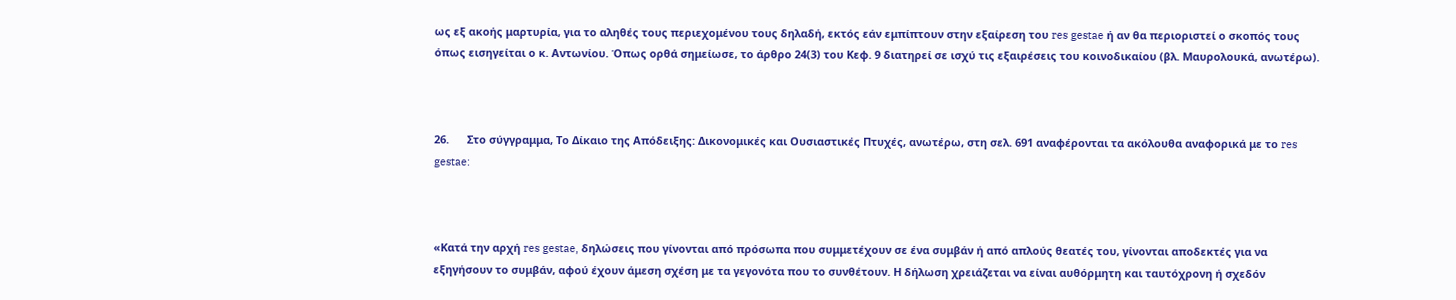ως εξ ακοής μαρτυρία, για το αληθές τους περιεχομένου τους δηλαδή, εκτός εάν εμπίπτουν στην εξαίρεση του res gestae ή αν θα περιοριστεί ο σκοπός τους όπως εισηγείται ο κ. Αντωνίου. Όπως ορθά σημείωσε, το άρθρο 24(3) του Κεφ. 9 διατηρεί σε ισχύ τις εξαιρέσεις του κοινοδικαίου (βλ. Μαυρολουκά, ανωτέρω).



26.      Στο σύγγραμμα, Το Δίκαιο της Απόδειξης: Δικονομικές και Ουσιαστικές Πτυχές, ανωτέρω, στη σελ. 691 αναφέρονται τα ακόλουθα αναφορικά με το res gestae:



«Κατά την αρχή res gestae, δηλώσεις που γίνονται από πρόσωπα που συμμετέχουν σε ένα συμβάν ή από απλούς θεατές του, γίνονται αποδεκτές για να εξηγήσουν το συμβάν, αφού έχουν άμεση σχέση με τα γεγονότα που το συνθέτουν. Η δήλωση χρειάζεται να είναι αυθόρμητη και ταυτόχρονη ή σχεδόν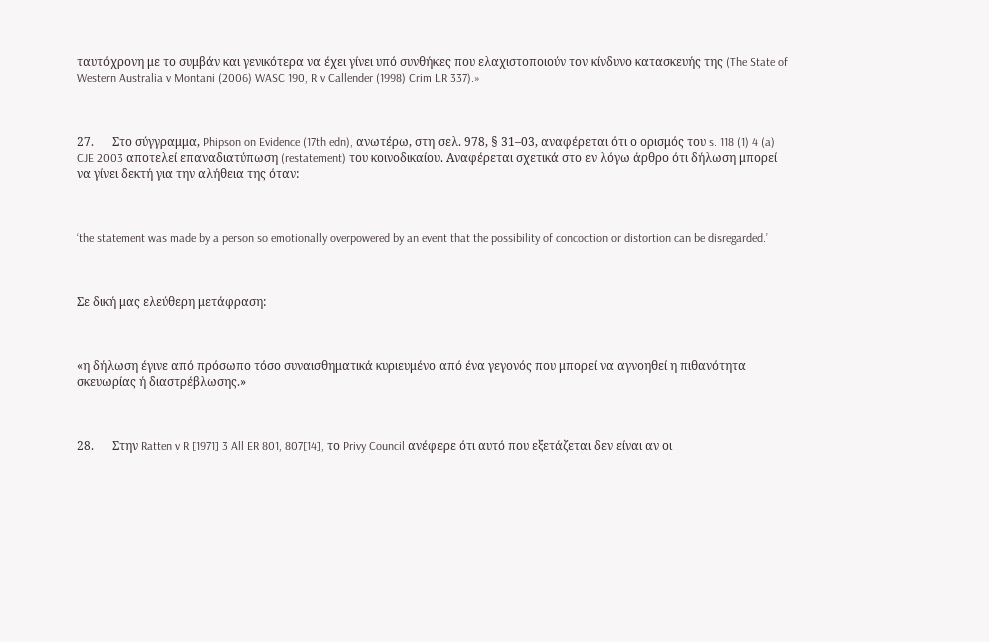ταυτόχρονη με το συμβάν και γενικότερα να έχει γίνει υπό συνθήκες που ελαχιστοποιούν τον κίνδυνο κατασκευής της (The State of Western Australia v Montani (2006) WASC 190, R v Callender (1998) Crim LR 337).»



27.      Στο σύγγραμμα, Phipson on Evidence (17th edn), ανωτέρω, στη σελ. 978, § 31–03, αναφέρεται ότι ο ορισμός του s. 118 (1) 4 (a) CJE 2003 αποτελεί επαναδιατύπωση (restatement) του κοινοδικαίου. Αναφέρεται σχετικά στο εν λόγω άρθρο ότι δήλωση μπορεί να γίνει δεκτή για την αλήθεια της όταν:



‘the statement was made by a person so emotionally overpowered by an event that the possibility of concoction or distortion can be disregarded.’



Σε δική μας ελεύθερη μετάφραση:



«η δήλωση έγινε από πρόσωπο τόσο συναισθηματικά κυριευμένο από ένα γεγονός που μπορεί να αγνοηθεί η πιθανότητα σκευωρίας ή διαστρέβλωσης.»



28.      Στην Ratten v R [1971] 3 All ER 801, 807[14], το Privy Council ανέφερε ότι αυτό που εξετάζεται δεν είναι αν οι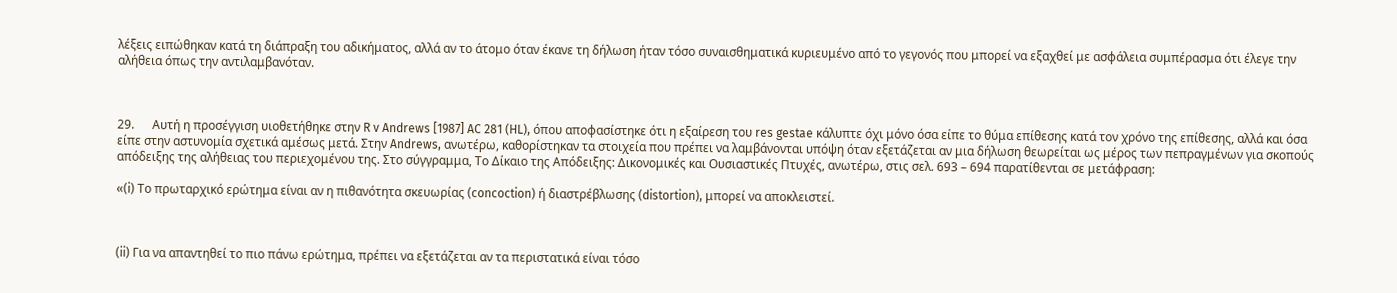λέξεις ειπώθηκαν κατά τη διάπραξη του αδικήματος, αλλά αν το άτομο όταν έκανε τη δήλωση ήταν τόσο συναισθηματικά κυριευμένο από το γεγονός που μπορεί να εξαχθεί με ασφάλεια συμπέρασμα ότι έλεγε την αλήθεια όπως την αντιλαμβανόταν.



29.      Αυτή η προσέγγιση υιοθετήθηκε στην R v Andrews [1987] AC 281 (HL), όπου αποφασίστηκε ότι η εξαίρεση του res gestae κάλυπτε όχι μόνο όσα είπε το θύμα επίθεσης κατά τον χρόνο της επίθεσης, αλλά και όσα είπε στην αστυνομία σχετικά αμέσως μετά. Στην Andrews, ανωτέρω, καθορίστηκαν τα στοιχεία που πρέπει να λαμβάνονται υπόψη όταν εξετάζεται αν μια δήλωση θεωρείται ως μέρος των πεπραγμένων για σκοπούς απόδειξης της αλήθειας του περιεχομένου της. Στο σύγγραμμα, Το Δίκαιο της Απόδειξης: Δικονομικές και Ουσιαστικές Πτυχές, ανωτέρω, στις σελ. 693 – 694 παρατίθενται σε μετάφραση:

«(i) Το πρωταρχικό ερώτημα είναι αν η πιθανότητα σκευωρίας (concoction) ή διαστρέβλωσης (distortion), μπορεί να αποκλειστεί.



(ii) Για να απαντηθεί το πιο πάνω ερώτημα, πρέπει να εξετάζεται αν τα περιστατικά είναι τόσο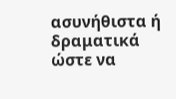ασυνήθιστα ή δραματικά ώστε να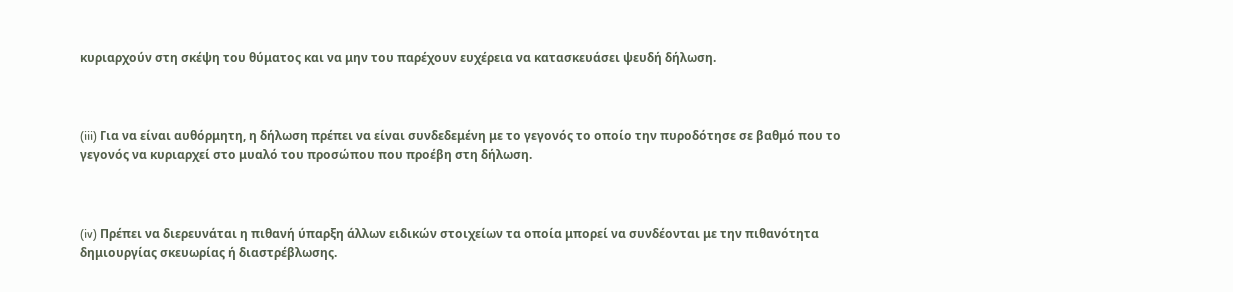κυριαρχούν στη σκέψη του θύματος και να μην του παρέχουν ευχέρεια να κατασκευάσει ψευδή δήλωση.



(iii) Για να είναι αυθόρμητη, η δήλωση πρέπει να είναι συνδεδεμένη με το γεγονός το οποίο την πυροδότησε σε βαθμό που το γεγονός να κυριαρχεί στο μυαλό του προσώπου που προέβη στη δήλωση.



(iv) Πρέπει να διερευνάται η πιθανή ύπαρξη άλλων ειδικών στοιχείων τα οποία μπορεί να συνδέονται με την πιθανότητα δημιουργίας σκευωρίας ή διαστρέβλωσης.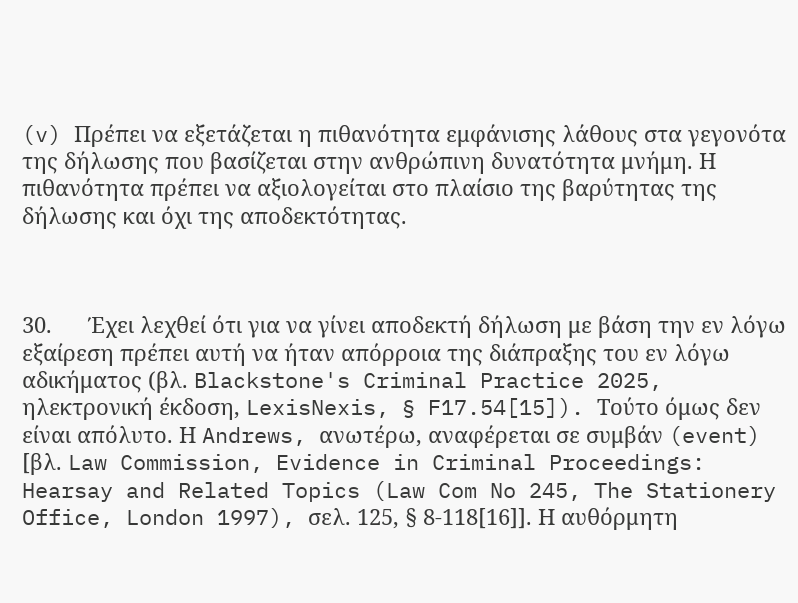(v) Πρέπει να εξετάζεται η πιθανότητα εμφάνισης λάθους στα γεγονότα της δήλωσης που βασίζεται στην ανθρώπινη δυνατότητα μνήμη. Η πιθανότητα πρέπει να αξιολογείται στο πλαίσιο της βαρύτητας της δήλωσης και όχι της αποδεκτότητας.



30.      Έχει λεχθεί ότι για να γίνει αποδεκτή δήλωση με βάση την εν λόγω εξαίρεση πρέπει αυτή να ήταν απόρροια της διάπραξης του εν λόγω αδικήματος (βλ. Blackstone's Criminal Practice 2025, ηλεκτρονική έκδοση, LexisNexis, § F17.54[15]). Τούτο όμως δεν είναι απόλυτο. Η Andrews, ανωτέρω, αναφέρεται σε συμβάν (event) [βλ. Law Commission, Evidence in Criminal Proceedings: Hearsay and Related Topics (Law Com No 245, The Stationery Office, London 1997), σελ. 125, § 8-118[16]]. Η αυθόρμητη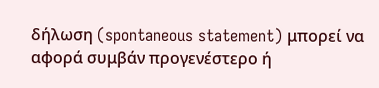δήλωση (spontaneous statement) μπορεί να αφορά συμβάν προγενέστερο ή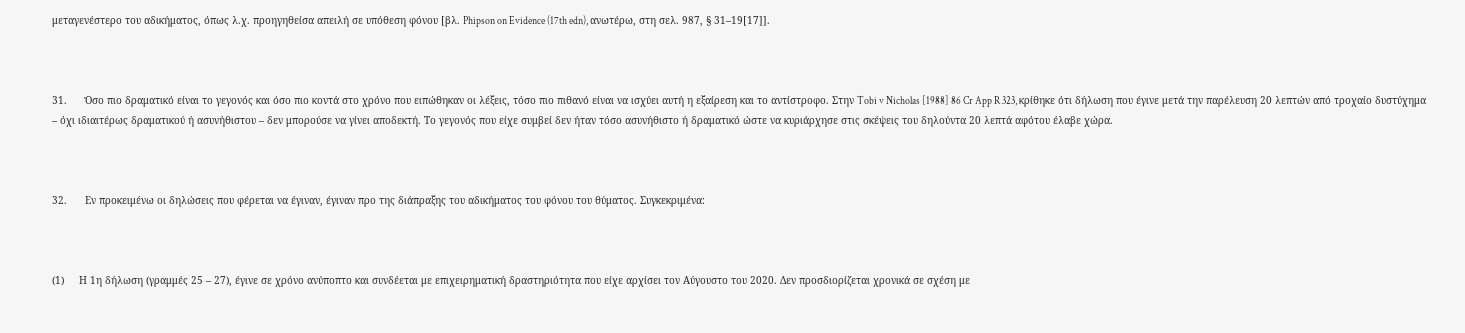μεταγενέστερο του αδικήματος, όπως λ.χ. προηγηθείσα απειλή σε υπόθεση φόνου [βλ. Phipson on Evidence (17th edn), ανωτέρω, στη σελ. 987, § 31–19[17]].



31.      Όσο πιο δραματικό είναι το γεγονός και όσο πιο κοντά στο χρόνο που ειπώθηκαν οι λέξεις, τόσο πιο πιθανό είναι να ισχύει αυτή η εξαίρεση και το αντίστροφο. Στην Tobi v Nicholas [1988] 86 Cr App R 323, κρίθηκε ότι δήλωση που έγινε μετά την παρέλευση 20 λεπτών από τροχαίο δυστύχημα – όχι ιδιαιτέρως δραματικού ή ασυνήθιστου – δεν μπορούσε να γίνει αποδεκτή. Το γεγονός που είχε συμβεί δεν ήταν τόσο ασυνήθιστο ή δραματικό ώστε να κυριάρχησε στις σκέψεις του δηλούντα 20 λεπτά αφότου έλαβε χώρα.



32.      Εν προκειμένω οι δηλώσεις που φέρεται να έγιναν, έγιναν προ της διάπραξης του αδικήματος του φόνου του θύματος. Συγκεκριμένα:



(1)     Η 1η δήλωση (γραμμές 25 – 27), έγινε σε χρόνο ανύποπτο και συνδέεται με επιχειρηματική δραστηριότητα που είχε αρχίσει τον Αύγουστο του 2020. Δεν προσδιορίζεται χρονικά σε σχέση με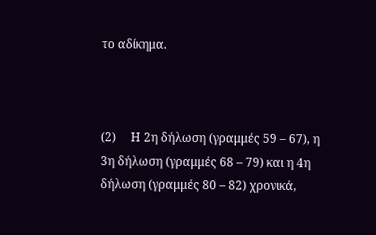το αδίκημα.



(2)     Η 2η δήλωση (γραμμές 59 – 67), η 3η δήλωση (γραμμές 68 – 79) και η 4η δήλωση (γραμμές 80 – 82) χρονικά,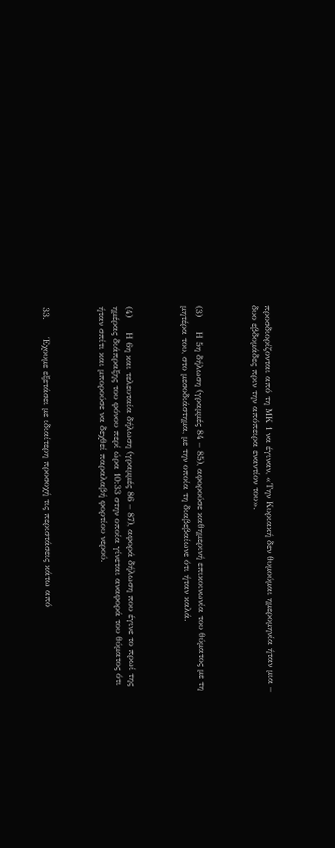προσδιορίζονται από τη ΜΚ 1 να έγιναν, «Την Κυριακή δεν θυμούμαι ημερομηνία ήταν μια – δυο εβδομάδες πριν την απόπειρα εναντίον του».



(3)     Η 5η δήλωση (γραμμές 84 – 85), αφορούσε καθημερινή επικοινωνία του θύματος με τη μητέρα του, στο μεσοδιάστημα, με την οποία τη διαβεβαίωνε ότι ήταν καλά.



(4)     Η 6η και τελευταία δήλωση (γραμμές 86 – 87), αφορά δήλωση που έγινε το πρωί της ημέρας διάπραξης του φόνου περί ώρα 10:33 στην οποία γίνεται αναφορά του θύματος ότι ήταν σπίτι και μπορούσε να δεχθεί παραλαβή φορτίου νερού.



33.      Έχουμε εξετάσει με ιδιαίτερη προσοχή τις περιστάσεις κάτω από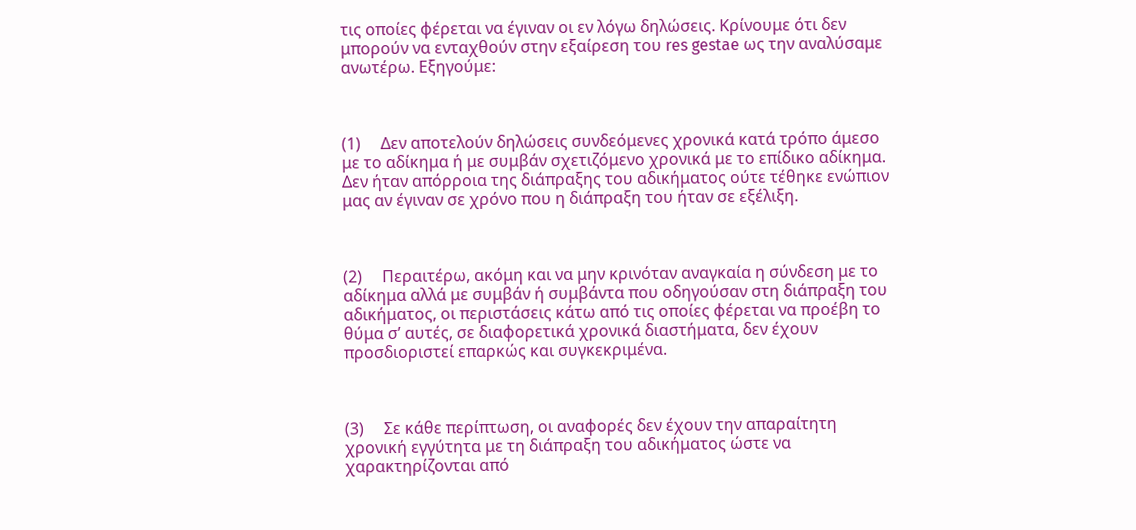τις οποίες φέρεται να έγιναν οι εν λόγω δηλώσεις. Κρίνουμε ότι δεν μπορούν να ενταχθούν στην εξαίρεση του res gestae ως την αναλύσαμε ανωτέρω. Εξηγούμε:



(1)     Δεν αποτελούν δηλώσεις συνδεόμενες χρονικά κατά τρόπο άμεσο με το αδίκημα ή με συμβάν σχετιζόμενο χρονικά με το επίδικο αδίκημα. Δεν ήταν απόρροια της διάπραξης του αδικήματος ούτε τέθηκε ενώπιον μας αν έγιναν σε χρόνο που η διάπραξη του ήταν σε εξέλιξη.



(2)     Περαιτέρω, ακόμη και να μην κρινόταν αναγκαία η σύνδεση με το αδίκημα αλλά με συμβάν ή συμβάντα που οδηγούσαν στη διάπραξη του αδικήματος, οι περιστάσεις κάτω από τις οποίες φέρεται να προέβη το θύμα σ’ αυτές, σε διαφορετικά χρονικά διαστήματα, δεν έχουν προσδιοριστεί επαρκώς και συγκεκριμένα.



(3)     Σε κάθε περίπτωση, οι αναφορές δεν έχουν την απαραίτητη χρονική εγγύτητα με τη διάπραξη του αδικήματος ώστε να χαρακτηρίζονται από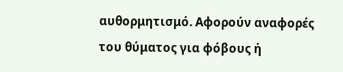αυθορμητισμό. Αφορούν αναφορές του θύματος για φόβους ή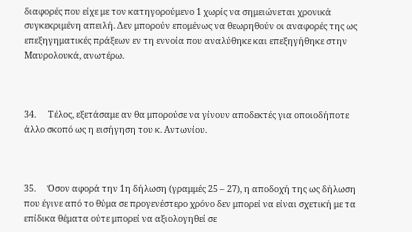διαφορές που είχε με τον κατηγορούμενο 1 χωρίς να σημειώνεται χρονικά συγκεκριμένη απειλή. Δεν μπορούν επομένως να θεωρηθούν οι αναφορές της ως επεξηγηματικές πράξεων εν τη εννοία που αναλύθηκε και επεξηγήθηκε στην Μαυρολουκά, ανωτέρω.



34.      Τέλος, εξετάσαμε αν θα μπορούσε να γίνουν αποδεκτές για οποιοδήποτε άλλο σκοπό ως η εισήγηση του κ. Αντωνίου.



35.      Όσον αφορά την 1η δήλωση (γραμμές 25 – 27), η αποδοχή της ως δήλωση που έγινε από το θύμα σε προγενέστερο χρόνο δεν μπορεί να είναι σχετική με τα επίδικα θέματα ούτε μπορεί να αξιολογηθεί σε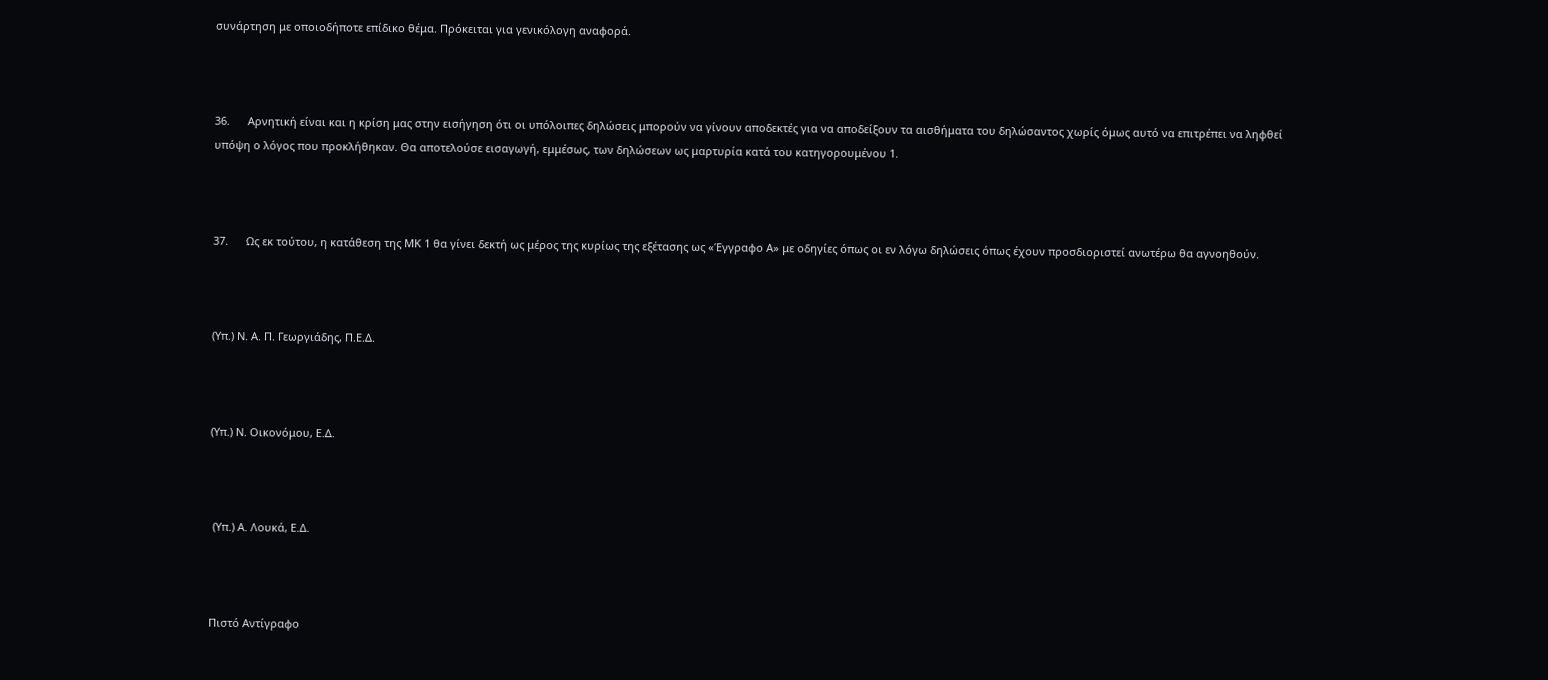συνάρτηση με οποιοδήποτε επίδικο θέμα. Πρόκειται για γενικόλογη αναφορά.



36.      Αρνητική είναι και η κρίση μας στην εισήγηση ότι οι υπόλοιπες δηλώσεις μπορούν να γίνουν αποδεκτές για να αποδείξουν τα αισθήματα του δηλώσαντος χωρίς όμως αυτό να επιτρέπει να ληφθεί υπόψη ο λόγος που προκλήθηκαν. Θα αποτελούσε εισαγωγή, εμμέσως, των δηλώσεων ως μαρτυρία κατά του κατηγορουμένου 1.



37.      Ως εκ τούτου, η κατάθεση της ΜΚ 1 θα γίνει δεκτή ως μέρος της κυρίως της εξέτασης ως «Έγγραφο Α» με οδηγίες όπως οι εν λόγω δηλώσεις όπως έχουν προσδιοριστεί ανωτέρω θα αγνοηθούν.



(Υπ.) Ν. Α. Π. Γεωργιάδης, Π.Ε.Δ.



(Υπ.) Ν. Οικονόμου, Ε.Δ.



 (Υπ.) Α. Λουκά, Ε.Δ.



Πιστό Αντίγραφο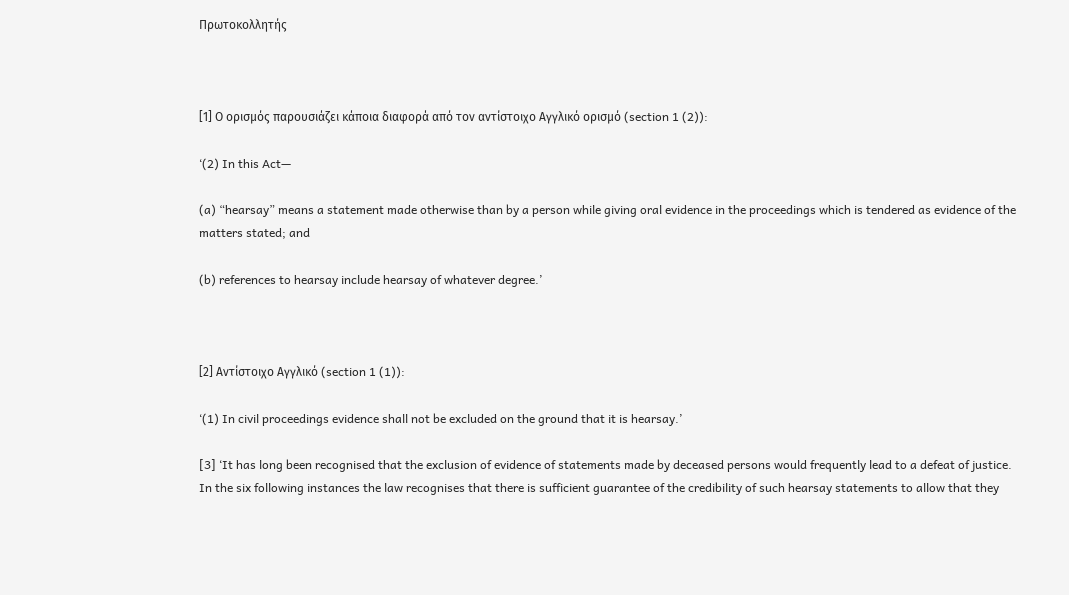Πρωτοκολλητής



[1] Ο ορισμός παρουσιάζει κάποια διαφορά από τον αντίστοιχο Αγγλικό ορισμό (section 1 (2)):

‘(2) In this Act—

(a) “hearsay” means a statement made otherwise than by a person while giving oral evidence in the proceedings which is tendered as evidence of the matters stated; and

(b) references to hearsay include hearsay of whatever degree.’



[2] Αντίστοιχο Αγγλικό (section 1 (1)):

‘(1) In civil proceedings evidence shall not be excluded on the ground that it is hearsay.’

[3] ‘It has long been recognised that the exclusion of evidence of statements made by deceased persons would frequently lead to a defeat of justice. In the six following instances the law recognises that there is sufficient guarantee of the credibility of such hearsay statements to allow that they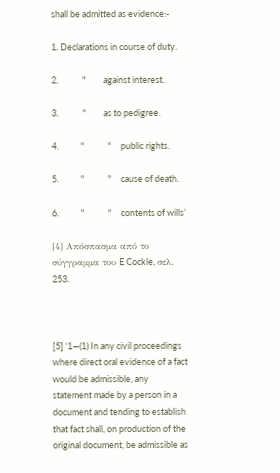shall be admitted as evidence:-

1. Declarations in course of duty.

2.            "         against interest.

3.            "         as to pedigree.

4.           "            "     public rights.

5.           "            "     cause of death.

6.           "            "     contents of wills’

[4] Απόσπασμα από το σύγγραμμα του E Cockle, σελ. 253.



[5] ‘1—(1) In any civil proceedings where direct oral evidence of a fact would be admissible, any statement made by a person in a document and tending to establish that fact shall, on production of the original document, be admissible as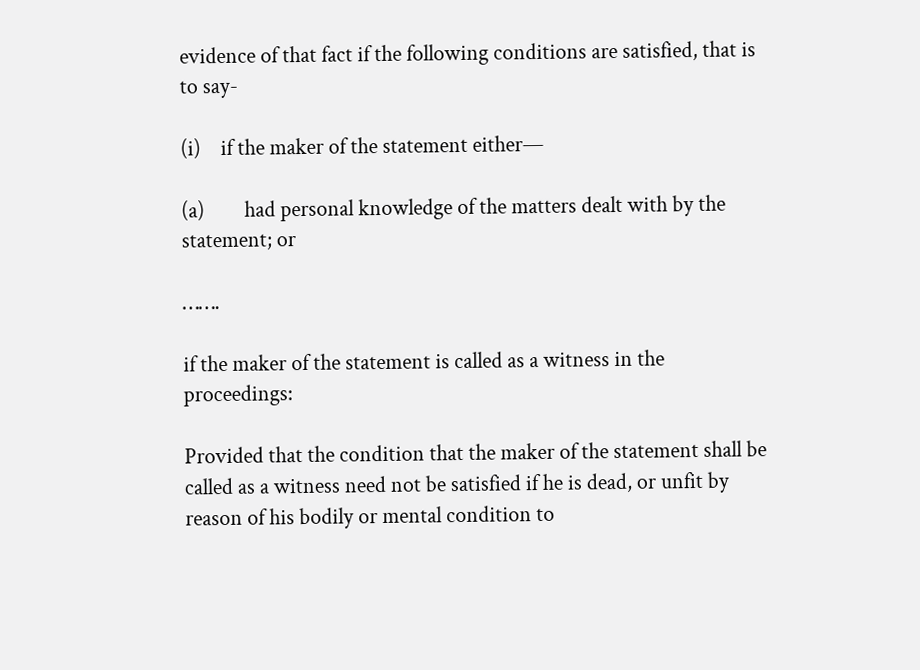evidence of that fact if the following conditions are satisfied, that is to say-

(i)    if the maker of the statement either—

(a)        had personal knowledge of the matters dealt with by the statement; or

…….

if the maker of the statement is called as a witness in the proceedings:

Provided that the condition that the maker of the statement shall be called as a witness need not be satisfied if he is dead, or unfit by reason of his bodily or mental condition to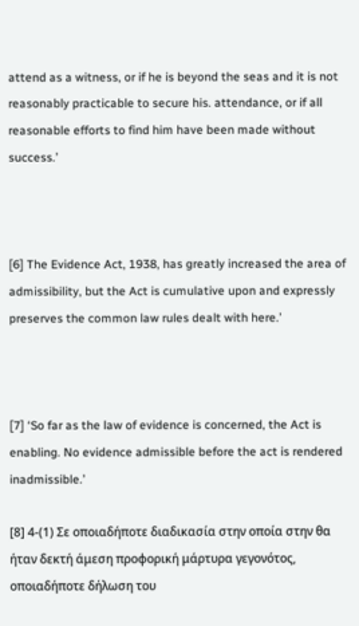attend as a witness, or if he is beyond the seas and it is not reasonably practicable to secure his. attendance, or if all reasonable efforts to find him have been made without success.’



[6] The Evidence Act, 1938, has greatly increased the area of admissibility, but the Act is cumulative upon and expressly preserves the common law rules dealt with here.’



[7] ‘So far as the law of evidence is concerned, the Act is enabling. No evidence admissible before the act is rendered inadmissible.’

[8] 4-(1) Σε οποιαδήποτε διαδικασία στην οποία στην θα ήταν δεκτή άμεση προφορική μάρτυρα γεγονότος, οποιαδήποτε δήλωση του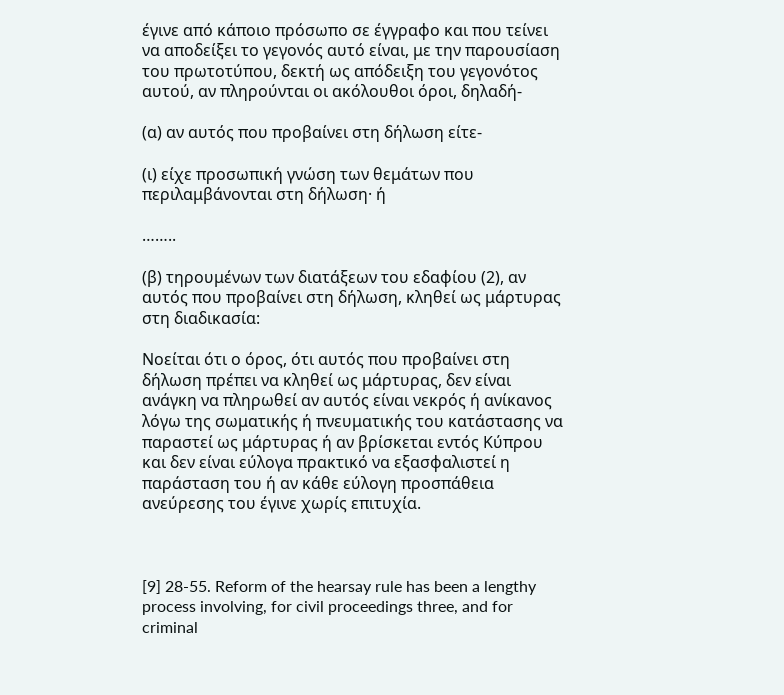έγινε από κάποιο πρόσωπο σε έγγραφο και που τείνει να αποδείξει το γεγονός αυτό είναι, με την παρουσίαση του πρωτοτύπου, δεκτή ως απόδειξη του γεγονότος αυτού, αν πληρούνται οι ακόλουθοι όροι, δηλαδή-

(α) αν αυτός που προβαίνει στη δήλωση είτε-

(ι) είχε προσωπική γνώση των θεμάτων που περιλαμβάνονται στη δήλωση· ή

……..

(β) τηρουμένων των διατάξεων του εδαφίου (2), αν αυτός που προβαίνει στη δήλωση, κληθεί ως μάρτυρας στη διαδικασία:

Νοείται ότι ο όρος, ότι αυτός που προβαίνει στη δήλωση πρέπει να κληθεί ως μάρτυρας, δεν είναι ανάγκη να πληρωθεί αν αυτός είναι νεκρός ή ανίκανος λόγω της σωματικής ή πνευματικής του κατάστασης να παραστεί ως μάρτυρας ή αν βρίσκεται εντός Κύπρου και δεν είναι εύλογα πρακτικό να εξασφαλιστεί η παράσταση του ή αν κάθε εύλογη προσπάθεια ανεύρεσης του έγινε χωρίς επιτυχία.



[9] 28-55. Reform of the hearsay rule has been a lengthy process involving, for civil proceedings three, and for criminal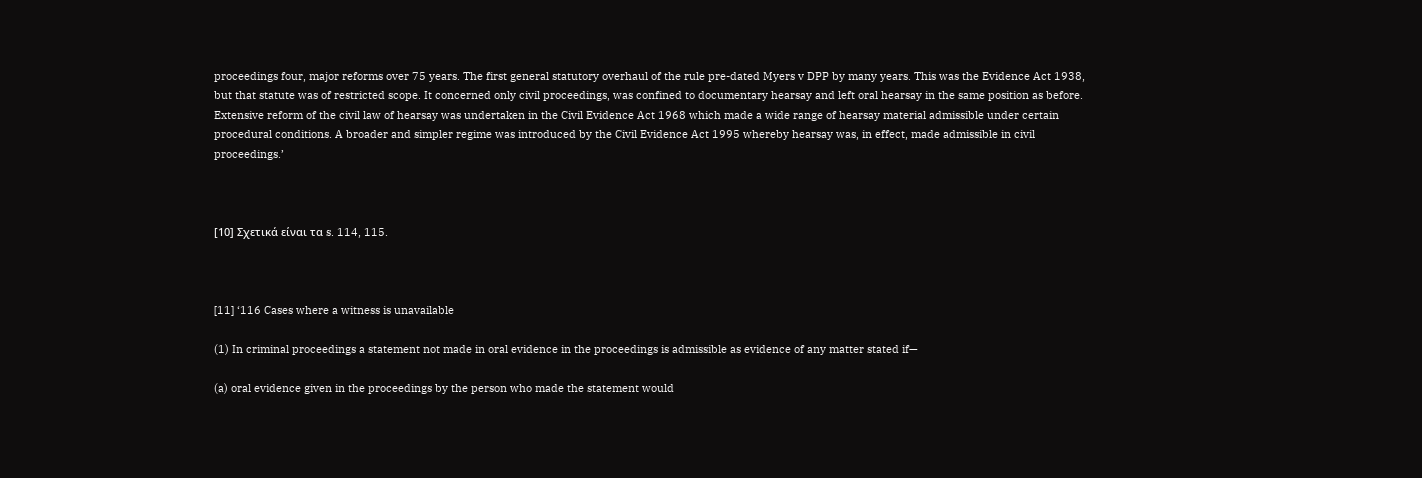proceedings four, major reforms over 75 years. The first general statutory overhaul of the rule pre-dated Myers v DPP by many years. This was the Evidence Act 1938, but that statute was of restricted scope. It concerned only civil proceedings, was confined to documentary hearsay and left oral hearsay in the same position as before. Extensive reform of the civil law of hearsay was undertaken in the Civil Evidence Act 1968 which made a wide range of hearsay material admissible under certain procedural conditions. A broader and simpler regime was introduced by the Civil Evidence Act 1995 whereby hearsay was, in effect, made admissible in civil proceedings.’



[10] Σχετικά είναι τα s. 114, 115.



[11] ‘116 Cases where a witness is unavailable

(1) In criminal proceedings a statement not made in oral evidence in the proceedings is admissible as evidence of any matter stated if—

(a) oral evidence given in the proceedings by the person who made the statement would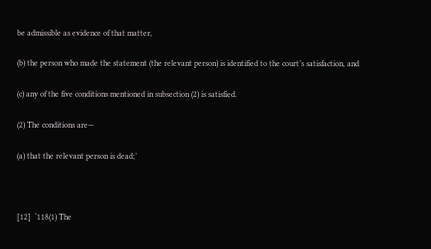be admissible as evidence of that matter,

(b) the person who made the statement (the relevant person) is identified to the court’s satisfaction, and

(c) any of the five conditions mentioned in subsection (2) is satisfied.

(2) The conditions are—

(a) that the relevant person is dead;’



[12]  ‘118(1) The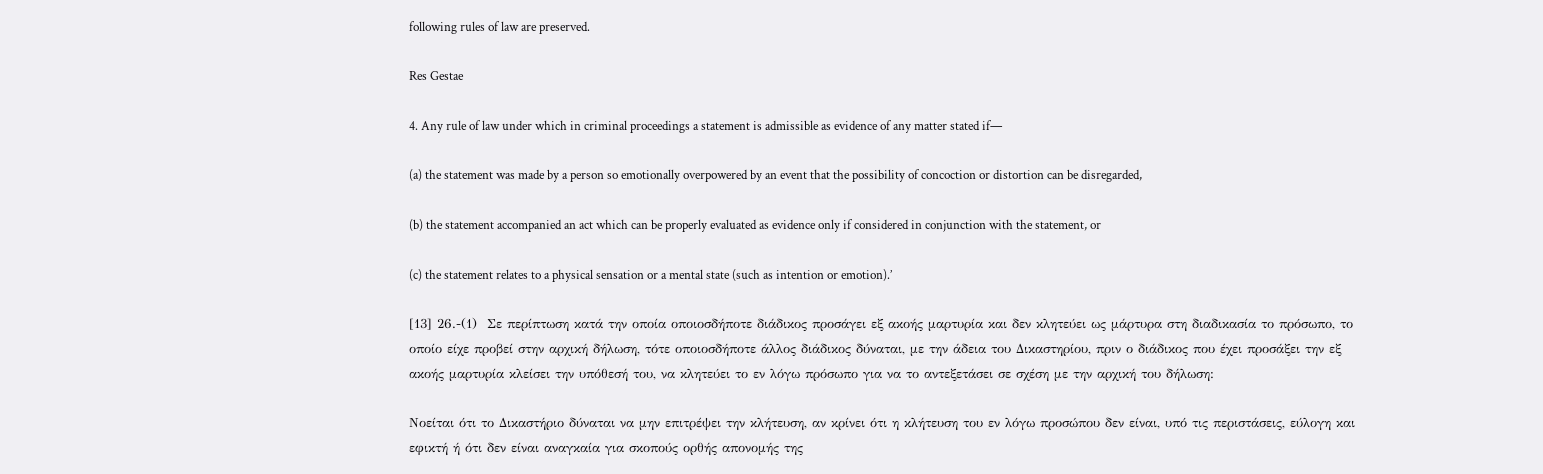following rules of law are preserved.

Res Gestae

4. Any rule of law under which in criminal proceedings a statement is admissible as evidence of any matter stated if—

(a) the statement was made by a person so emotionally overpowered by an event that the possibility of concoction or distortion can be disregarded,

(b) the statement accompanied an act which can be properly evaluated as evidence only if considered in conjunction with the statement, or

(c) the statement relates to a physical sensation or a mental state (such as intention or emotion).’

[13] 26.-(1)  Σε περίπτωση κατά την οποία οποιοσδήποτε διάδικος προσάγει εξ ακοής μαρτυρία και δεν κλητεύει ως μάρτυρα στη διαδικασία το πρόσωπο, το οποίο είχε προβεί στην αρχική δήλωση, τότε οποιοσδήποτε άλλος διάδικος δύναται, με την άδεια του Δικαστηρίου, πριν ο διάδικος που έχει προσάξει την εξ ακοής μαρτυρία κλείσει την υπόθεσή του, να κλητεύει το εν λόγω πρόσωπο για να το αντεξετάσει σε σχέση με την αρχική του δήλωση:

Νοείται ότι το Δικαστήριο δύναται να μην επιτρέψει την κλήτευση, αν κρίνει ότι η κλήτευση του εν λόγω προσώπου δεν είναι, υπό τις περιστάσεις, εύλογη και εφικτή ή ότι δεν είναι αναγκαία για σκοπούς ορθής απονομής της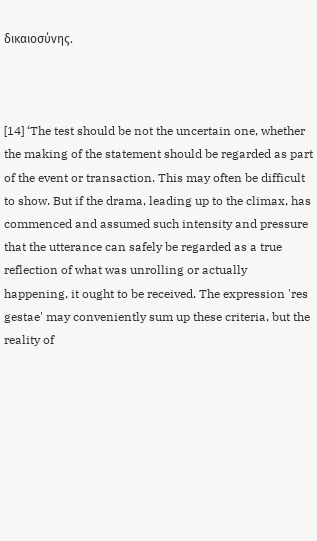δικαιοσύνης.



[14] ‘The test should be not the uncertain one, whether the making of the statement should be regarded as part of the event or transaction. This may often be difficult to show. But if the drama, leading up to the climax, has commenced and assumed such intensity and pressure that the utterance can safely be regarded as a true reflection of what was unrolling or actually happening, it ought to be received. The expression 'res gestae' may conveniently sum up these criteria, but the reality of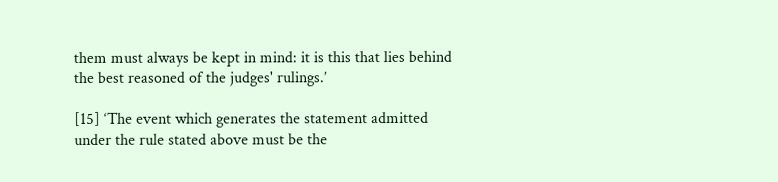them must always be kept in mind: it is this that lies behind the best reasoned of the judges' rulings.’

[15] ‘The event which generates the statement admitted under the rule stated above must be the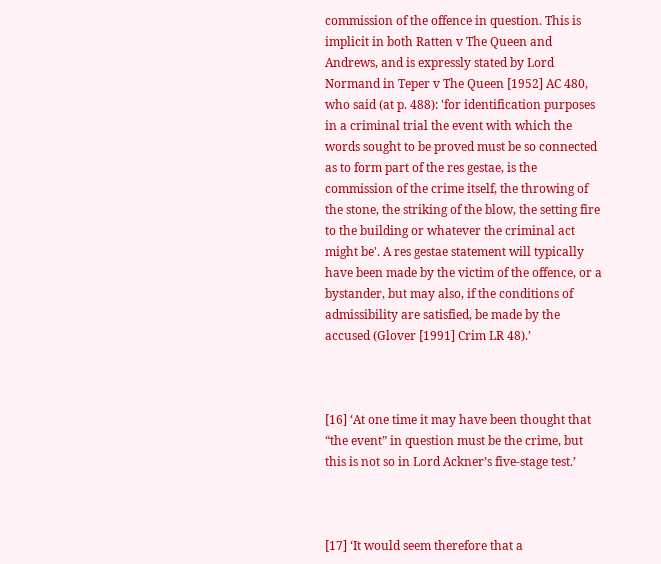commission of the offence in question. This is implicit in both Ratten v The Queen and Andrews, and is expressly stated by Lord Normand in Teper v The Queen [1952] AC 480, who said (at p. 488): 'for identification purposes in a criminal trial the event with which the words sought to be proved must be so connected as to form part of the res gestae, is the commission of the crime itself, the throwing of the stone, the striking of the blow, the setting fire to the building or whatever the criminal act might be'. A res gestae statement will typically have been made by the victim of the offence, or a bystander, but may also, if the conditions of admissibility are satisfied, be made by the accused (Glover [1991] Crim LR 48).’



[16] ‘At one time it may have been thought that “the event” in question must be the crime, but this is not so in Lord Ackner’s five-stage test.’



[17] ‘It would seem therefore that a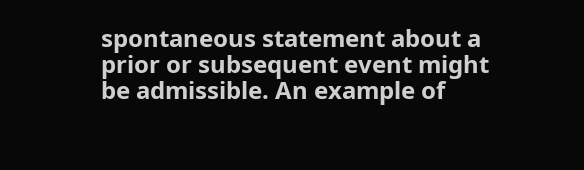spontaneous statement about a prior or subsequent event might be admissible. An example of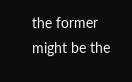the former might be the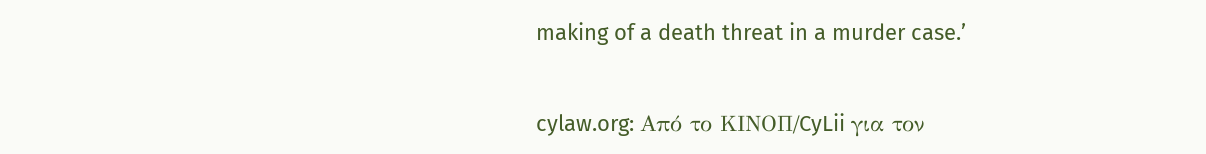making of a death threat in a murder case.’


cylaw.org: Από το ΚΙΝOΠ/CyLii για τον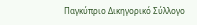Παγκύπριο Δικηγορικό Σύλλογο